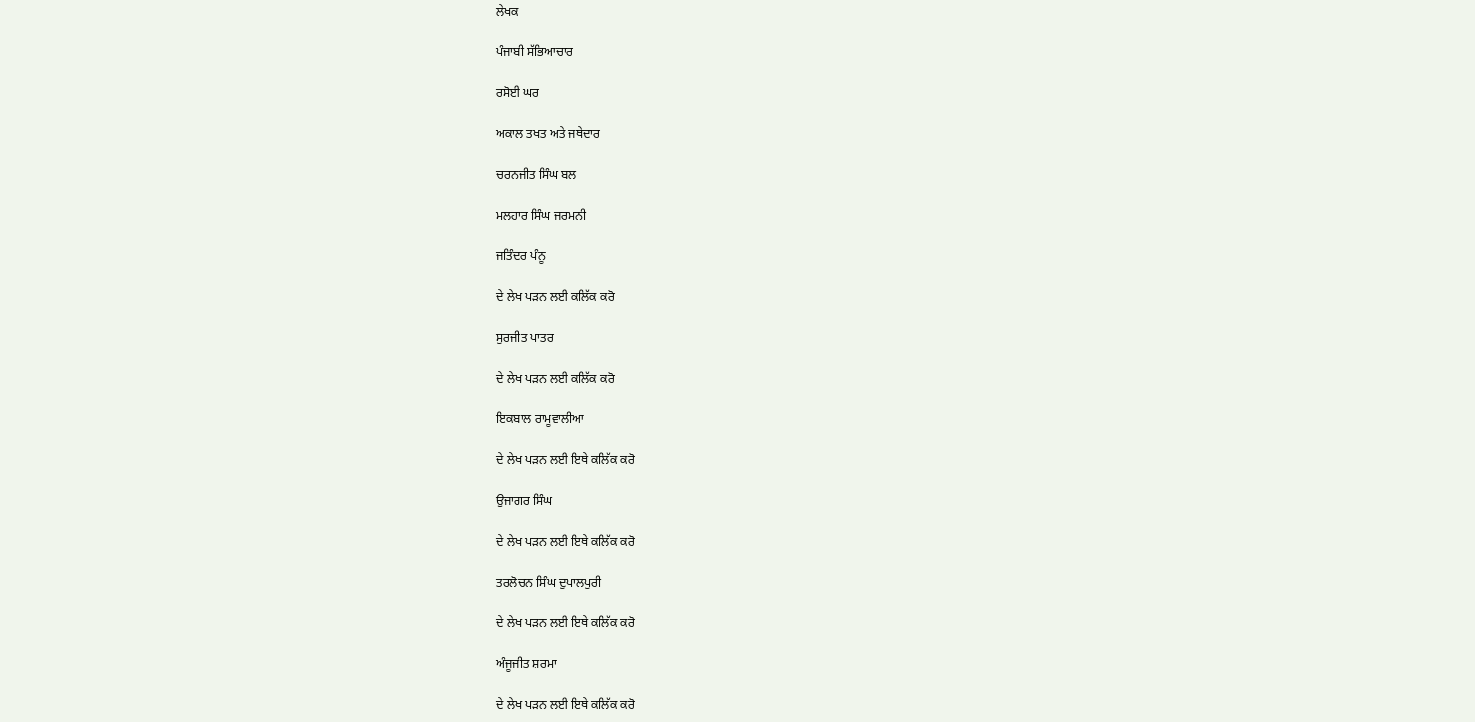ਲੇਖਕ

ਪੰਜਾਬੀ ਸੱਭਿਆਚਾਰ

ਰਸੋਈ ਘਰ

ਅਕਾਲ ਤਖਤ ਅਤੇ ਜਥੇਦਾਰ

ਚਰਨਜੀਤ ਸਿੰਘ ਬਲ

ਮਲਹਾਰ ਸਿੰਘ ਜਰਮਨੀ

ਜਤਿੰਦਰ ਪੰਨੂ

ਦੇ ਲੇਖ ਪੜਨ ਲਈ ਕਲਿੱਕ ਕਰੋ

ਸੁਰਜੀਤ ਪਾਤਰ

ਦੇ ਲੇਖ ਪੜਨ ਲਈ ਕਲਿੱਕ ਕਰੋ

ਇਕਬਾਲ ਰਾਮੂਵਾਲੀਆ

ਦੇ ਲੇਖ ਪੜਨ ਲਈ ਇਥੇ ਕਲਿੱਕ ਕਰੋ

ਉਜਾਗਰ ਸਿੰਘ

ਦੇ ਲੇਖ ਪੜਨ ਲਈ ਇਥੇ ਕਲਿੱਕ ਕਰੋ

ਤਰਲੋਚਨ ਸਿੰਘ ਦੁਪਾਲਪੁਰੀ

ਦੇ ਲੇਖ ਪੜਨ ਲਈ ਇਥੇ ਕਲਿੱਕ ਕਰੋ

ਅੰਜੂਜੀਤ ਸ਼ਰਮਾ

ਦੇ ਲੇਖ ਪੜਨ ਲਈ ਇਥੇ ਕਲਿੱਕ ਕਰੋ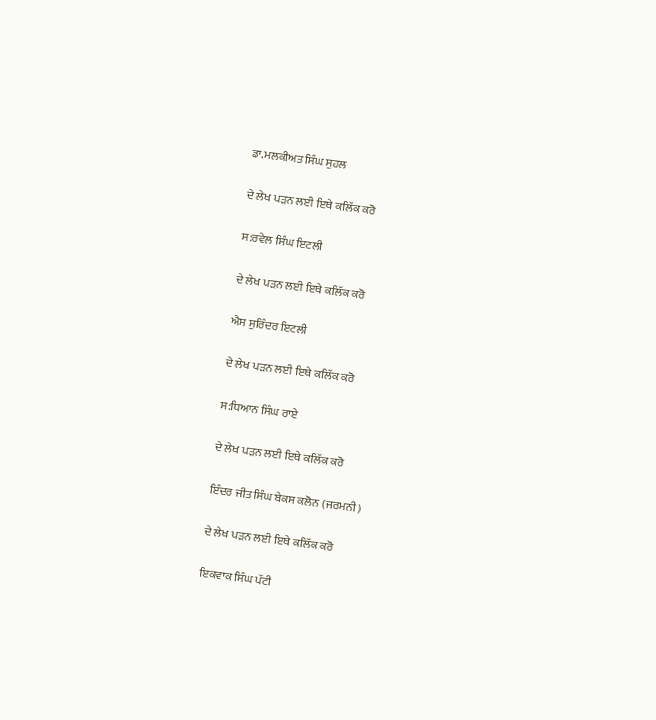ਡਾ.ਮਲਕੀਅਤ ਸਿੰਘ ਸੁਹਲ

ਦੇ ਲੇਖ ਪੜਨ ਲਈ ਇਥੇ ਕਲਿੱਕ ਕਰੋ

ਸ:ਰਵੇਲ ਸਿੰਘ ਇਟਲੀ

ਦੇ ਲੇਖ ਪੜਨ ਲਈ ਇਥੇ ਕਲਿੱਕ ਕਰੋ

ਐਸ ਸੁਰਿੰਦਰ ਇਟਲੀ

ਦੇ ਲੇਖ ਪੜਨ ਲਈ ਇਥੇ ਕਲਿੱਕ ਕਰੋ

ਸ:ਧਿਆਨ ਸਿੰਘ ਰਾਏ

ਦੇ ਲੇਖ ਪੜਨ ਲਈ ਇਥੇ ਕਲਿੱਕ ਕਰੋ

ਇੰਦਰ ਜੀਤ ਸਿੰਘ ਬੇਕਸ ਕਲੋਨ (ਜਰਮਨੀ)

ਦੇ ਲੇਖ ਪੜਨ ਲਈ ਇਥੇ ਕਲਿੱਕ ਕਰੋ

ਇਕਵਾਕ ਸਿੰਘ ਪੱਟੀ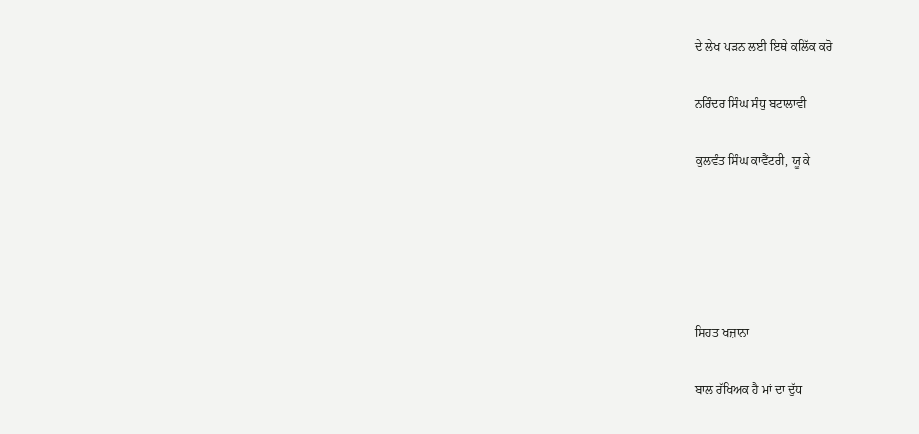ਦੇ ਲੇਖ ਪੜਨ ਲਈ ਇਥੇ ਕਲਿੱਕ ਕਰੋ

ਨਰਿੰਦਰ ਸਿੰਘ ਸੰਧੁ ਬਟਾਲਾਵੀ

ਕੁਲਵੰਤ ਸਿੰਘ ਕਾਵੈਂਟਰੀ, ਯੂ ਕੇ





ਸਿਹਤ ਖਜ਼ਾਨਾ

ਬਾਲ ਰੱਖਿਅਕ ਹੈ ਮਾਂ ਦਾ ਦੁੱਧ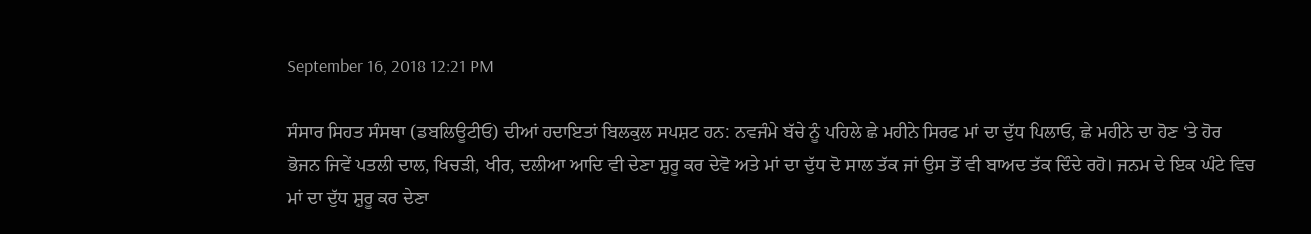September 16, 2018 12:21 PM

ਸੰਸਾਰ ਸਿਹਤ ਸੰਸਥਾ (ਡਬਲਿਊਟੀਓ) ਦੀਆਂ ਹਦਾਇਤਾਂ ਬਿਲਕੁਲ ਸਪਸ਼ਟ ਹਨ: ਨਵਜੰਮੇ ਬੱਚੇ ਨੂੰ ਪਹਿਲੇ ਛੇ ਮਹੀਨੇ ਸਿਰਫ ਮਾਂ ਦਾ ਦੁੱਧ ਪਿਲਾਓ, ਛੇ ਮਹੀਨੇ ਦਾ ਹੋਣ ‘ਤੇ ਹੋਰ ਭੋਜਨ ਜਿਵੇਂ ਪਤਲੀ ਦਾਲ, ਖਿਚੜੀ, ਖੀਰ, ਦਲੀਆ ਆਦਿ ਵੀ ਦੇਣਾ ਸ਼ੁਰੂ ਕਰ ਦੇਵੋ ਅਤੇ ਮਾਂ ਦਾ ਦੁੱਧ ਦੋ ਸਾਲ ਤੱਕ ਜਾਂ ਉਸ ਤੋਂ ਵੀ ਬਾਅਦ ਤੱਕ ਦਿੰਦੇ ਰਹੋ। ਜਨਮ ਦੇ ਇਕ ਘੰਟੇ ਵਿਚ ਮਾਂ ਦਾ ਦੁੱਧ ਸ਼ੁਰੂ ਕਰ ਦੇਣਾ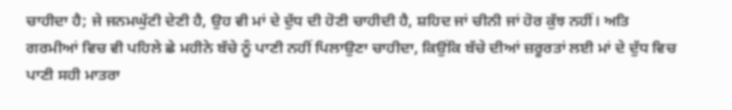ਚਾਹੀਦਾ ਹੈ; ਜੇ ਜਨਮਘੁੱਟੀ ਦੇਣੀ ਹੈ, ਉਹ ਵੀ ਮਾਂ ਦੇ ਦੁੱਧ ਦੀ ਹੋਣੀ ਚਾਹੀਦੀ ਹੈ, ਸ਼ਹਿਦ ਜਾਂ ਚੀਨੀ ਜਾਂ ਹੋਰ ਕੁੱਝ ਨਹੀਂ। ਅਤਿ ਗਰਮੀਆਂ ਵਿਚ ਵੀ ਪਹਿਲੇ ਛੇ ਮਹੀਨੇ ਬੱਚੇ ਨੂੰ ਪਾਣੀ ਨਹੀਂ ਪਿਲਾਉਣਾ ਚਾਹੀਦਾ, ਕਿਉਂਕਿ ਬੱਚੇ ਦੀਆਂ ਜ਼ਰੂਰਤਾਂ ਲਈ ਮਾਂ ਦੇ ਦੁੱਧ ਵਿਚ ਪਾਣੀ ਸਹੀ ਮਾਤਰਾ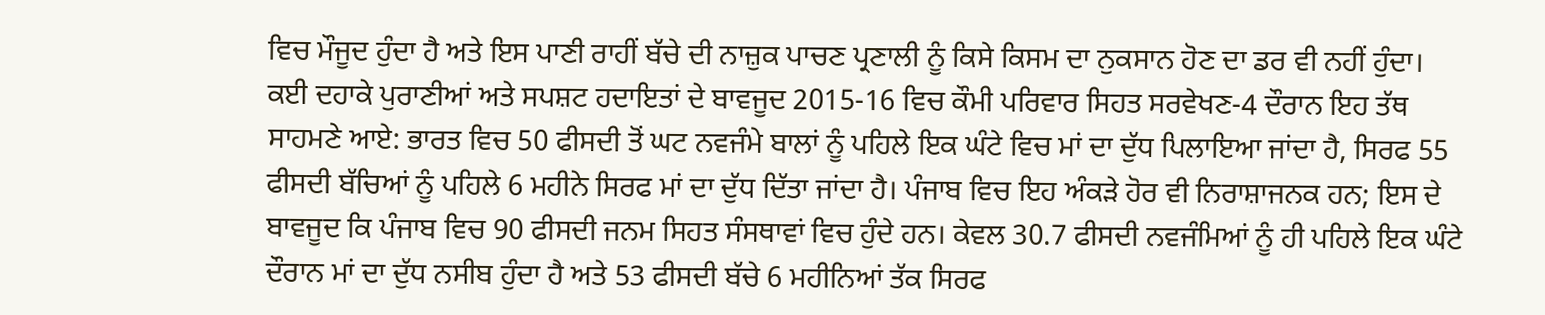ਵਿਚ ਮੌਜੂਦ ਹੁੰਦਾ ਹੈ ਅਤੇ ਇਸ ਪਾਣੀ ਰਾਹੀਂ ਬੱਚੇ ਦੀ ਨਾਜ਼ੁਕ ਪਾਚਣ ਪ੍ਰਣਾਲੀ ਨੂੰ ਕਿਸੇ ਕਿਸਮ ਦਾ ਨੁਕਸਾਨ ਹੋਣ ਦਾ ਡਰ ਵੀ ਨਹੀਂ ਹੁੰਦਾ।
ਕਈ ਦਹਾਕੇ ਪੁਰਾਣੀਆਂ ਅਤੇ ਸਪਸ਼ਟ ਹਦਾਇਤਾਂ ਦੇ ਬਾਵਜੂਦ 2015-16 ਵਿਚ ਕੌਮੀ ਪਰਿਵਾਰ ਸਿਹਤ ਸਰਵੇਖਣ-4 ਦੌਰਾਨ ਇਹ ਤੱਥ ਸਾਹਮਣੇ ਆਏ: ਭਾਰਤ ਵਿਚ 50 ਫੀਸਦੀ ਤੋਂ ਘਟ ਨਵਜੰਮੇ ਬਾਲਾਂ ਨੂੰ ਪਹਿਲੇ ਇਕ ਘੰਟੇ ਵਿਚ ਮਾਂ ਦਾ ਦੁੱਧ ਪਿਲਾਇਆ ਜਾਂਦਾ ਹੈ, ਸਿਰਫ 55 ਫੀਸਦੀ ਬੱਚਿਆਂ ਨੂੰ ਪਹਿਲੇ 6 ਮਹੀਨੇ ਸਿਰਫ ਮਾਂ ਦਾ ਦੁੱਧ ਦਿੱਤਾ ਜਾਂਦਾ ਹੈ। ਪੰਜਾਬ ਵਿਚ ਇਹ ਅੰਕੜੇ ਹੋਰ ਵੀ ਨਿਰਾਸ਼ਾਜਨਕ ਹਨ; ਇਸ ਦੇ ਬਾਵਜੂਦ ਕਿ ਪੰਜਾਬ ਵਿਚ 90 ਫੀਸਦੀ ਜਨਮ ਸਿਹਤ ਸੰਸਥਾਵਾਂ ਵਿਚ ਹੁੰਦੇ ਹਨ। ਕੇਵਲ 30.7 ਫੀਸਦੀ ਨਵਜੰਮਿਆਂ ਨੂੰ ਹੀ ਪਹਿਲੇ ਇਕ ਘੰਟੇ ਦੌਰਾਨ ਮਾਂ ਦਾ ਦੁੱਧ ਨਸੀਬ ਹੁੰਦਾ ਹੈ ਅਤੇ 53 ਫੀਸਦੀ ਬੱਚੇ 6 ਮਹੀਨਿਆਂ ਤੱਕ ਸਿਰਫ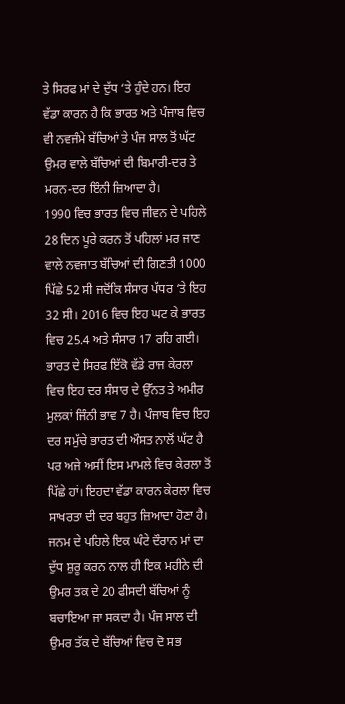ਤੇ ਸਿਰਫ ਮਾਂ ਦੇ ਦੁੱਧ ‘ਤੇ ਹੁੰਦੇ ਹਨ। ਇਹ ਵੱਡਾ ਕਾਰਨ ਹੈ ਕਿ ਭਾਰਤ ਅਤੇ ਪੰਜਾਬ ਵਿਚ ਵੀ ਨਵਜੰਮੇ ਬੱਚਿਆਂ ਤੇ ਪੰਜ ਸਾਲ ਤੋਂ ਘੱਟ ਉਮਰ ਵਾਲੇ ਬੱਚਿਆਂ ਦੀ ਬਿਮਾਰੀ-ਦਰ ਤੇ ਮਰਨ-ਦਰ ਇੰਨੀ ਜ਼ਿਆਦਾ ਹੈ।
1990 ਵਿਚ ਭਾਰਤ ਵਿਚ ਜੀਵਨ ਦੇ ਪਹਿਲੇ 28 ਦਿਨ ਪੂਰੇ ਕਰਨ ਤੋਂ ਪਹਿਲਾਂ ਮਰ ਜਾਣ ਵਾਲੇ ਨਵਜਾਤ ਬੱਚਿਆਂ ਦੀ ਗਿਣਤੀ 1000 ਪਿੱਛੇ 52 ਸੀ ਜਦੋਂਕਿ ਸੰਸਾਰ ਪੱਧਰ ‘ਤੇ ਇਹ 32 ਸੀ। 2016 ਵਿਚ ਇਹ ਘਟ ਕੇ ਭਾਰਤ ਵਿਚ 25.4 ਅਤੇ ਸੰਸਾਰ 17 ਰਹਿ ਗਈ। ਭਾਰਤ ਦੇ ਸਿਰਫ ਇੱਕੋ ਵੱਡੇ ਰਾਜ ਕੇਰਲਾ ਵਿਚ ਇਹ ਦਰ ਸੰਸਾਰ ਦੇ ਉੱਨਤ ਤੇ ਅਮੀਰ ਮੁਲਕਾਂ ਜਿੰਨੀ ਭਾਵ 7 ਹੈ। ਪੰਜਾਬ ਵਿਚ ਇਹ ਦਰ ਸਮੁੱਚੇ ਭਾਰਤ ਦੀ ਔਸਤ ਨਾਲੋਂ ਘੱਟ ਹੈ ਪਰ ਅਜੇ ਅਸੀਂ ਇਸ ਮਾਮਲੇ ਵਿਚ ਕੇਰਲਾ ਤੋਂ ਪਿੱਛੇ ਹਾਂ। ਇਹਦਾ ਵੱਡਾ ਕਾਰਨ ਕੇਰਲਾ ਵਿਚ ਸਾਖਰਤਾ ਦੀ ਦਰ ਬਹੁਤ ਜ਼ਿਆਦਾ ਹੋਣਾ ਹੈ।
ਜਨਮ ਦੇ ਪਹਿਲੇ ਇਕ ਘੰਟੇ ਦੌਰਾਨ ਮਾਂ ਦਾ ਦੁੱਧ ਸ਼ੁਰੂ ਕਰਨ ਨਾਲ ਹੀ ਇਕ ਮਹੀਨੇ ਦੀ ਉਮਰ ਤਕ ਦੇ 20 ਫੀਸਦੀ ਬੱਚਿਆਂ ਨੂੰ ਬਚਾਇਆ ਜਾ ਸਕਦਾ ਹੈ। ਪੰਜ ਸਾਲ ਦੀ ਉਮਰ ਤੱਕ ਦੇ ਬੱਚਿਆਂ ਵਿਚ ਦੋ ਸਭ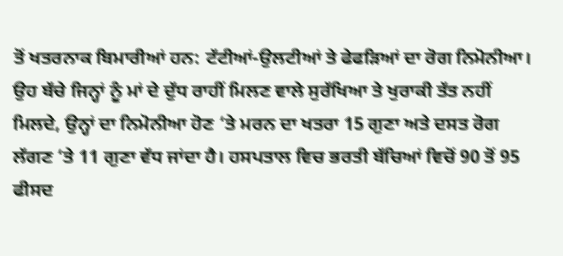ਤੋਂ ਖਤਰਨਾਕ ਬਿਮਾਰੀਆਂ ਹਨ: ਟੱਟੀਆਂ-ਉਲਟੀਆਂ ਤੇ ਫੇਫੜਿਆਂ ਦਾ ਰੋਗ ਨਿਮੋਨੀਆ। ਉਹ ਬੱਚੇ ਜਿਨ੍ਹਾਂ ਨੂੰ ਮਾਂ ਦੇ ਦੁੱਧ ਰਾਹੀਂ ਮਿਲਣ ਵਾਲੇ ਸੁਰੱਖਿਆ ਤੇ ਖੁਰਾਕੀ ਤੱਤ ਨਹੀਂ ਮਿਲਦੇ, ਉਨ੍ਹਾਂ ਦਾ ਨਿਮੋਨੀਆ ਹੋਣ ‘ਤੇ ਮਰਨ ਦਾ ਖਤਰਾ 15 ਗੁਣਾ ਅਤੇ ਦਸਤ ਰੋਗ ਲੱਗਣ ‘ਤੇ 11 ਗੁਣਾ ਵੱਧ ਜਾਂਦਾ ਹੈ। ਹਸਪਤਾਲ ਵਿਚ ਭਰਤੀ ਬੱਚਿਆਂ ਵਿਚੋਂ 90 ਤੋਂ 95 ਫੀਸਦ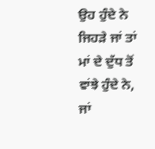ਉਹ ਹੁੰਦੇ ਨੇ ਜਿਹੜੇ ਜਾਂ ਤਾਂ ਮਾਂ ਦੇ ਦੁੱਧ ਤੋਂ ਵਾਂਝੇ ਹੁੰਦੇ ਨੇ, ਜਾਂ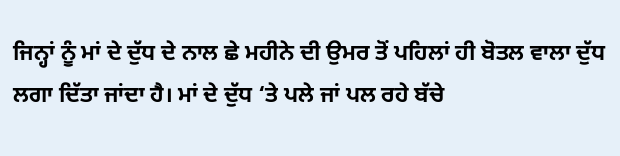ਜਿਨ੍ਹਾਂ ਨੂੰ ਮਾਂ ਦੇ ਦੁੱਧ ਦੇ ਨਾਲ ਛੇ ਮਹੀਨੇ ਦੀ ਉਮਰ ਤੋਂ ਪਹਿਲਾਂ ਹੀ ਬੋਤਲ ਵਾਲਾ ਦੁੱਧ ਲਗਾ ਦਿੱਤਾ ਜਾਂਦਾ ਹੈ। ਮਾਂ ਦੇ ਦੁੱਧ ‘ਤੇ ਪਲੇ ਜਾਂ ਪਲ ਰਹੇ ਬੱਚੇ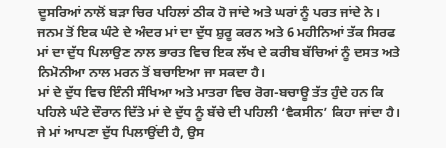ਦੂਸਰਿਆਂ ਨਾਲੋਂ ਬੜਾ ਚਿਰ ਪਹਿਲਾਂ ਠੀਕ ਹੋ ਜਾਂਦੇ ਅਤੇ ਘਰਾਂ ਨੂੰ ਪਰਤ ਜਾਂਦੇ ਨੇ।
ਜਨਮ ਤੋਂ ਇਕ ਘੰਟੇ ਦੇ ਅੰਦਰ ਮਾਂ ਦਾ ਦੁੱਧ ਸ਼ੁਰੂ ਕਰਨ ਅਤੇ 6 ਮਹੀਨਿਆਂ ਤੱਕ ਸਿਰਫ ਮਾਂ ਦਾ ਦੁੱਧ ਪਿਲਾਉਣ ਨਾਲ ਭਾਰਤ ਵਿਚ ਇਕ ਲੱਖ ਦੇ ਕਰੀਬ ਬੱਚਿਆਂ ਨੂੰ ਦਸਤ ਅਤੇ ਨਿਮੋਨੀਆ ਨਾਲ ਮਰਨ ਤੋਂ ਬਚਾਇਆ ਜਾ ਸਕਦਾ ਹੈ।
ਮਾਂ ਦੇ ਦੁੱਧ ਵਿਚ ਇੰਨੀ ਸੰਖਿਆ ਅਤੇ ਮਾਤਰਾ ਵਿਚ ਰੋਗ-ਬਚਾਊ ਤੱਤ ਹੁੰਦੇ ਹਨ ਕਿ ਪਹਿਲੇ ਘੰਟੇ ਦੌਰਾਨ ਦਿੱਤੇ ਮਾਂ ਦੇ ਦੁੱਧ ਨੂੰ ਬੱਚੇ ਦੀ ਪਹਿਲੀ ‘ਵੈਕਸੀਨ’ ਕਿਹਾ ਜਾਂਦਾ ਹੈ। ਜੇ ਮਾਂ ਆਪਣਾ ਦੁੱਧ ਪਿਲਾਉਂਦੀ ਹੈ, ਉਸ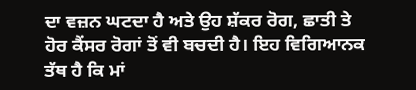ਦਾ ਵਜ਼ਨ ਘਟਦਾ ਹੈ ਅਤੇ ਉਹ ਸ਼ੱਕਰ ਰੋਗ, ਛਾਤੀ ਤੇ ਹੋਰ ਕੈਂਸਰ ਰੋਗਾਂ ਤੋਂ ਵੀ ਬਚਦੀ ਹੈ। ਇਹ ਵਿਗਿਆਨਕ ਤੱਥ ਹੈ ਕਿ ਮਾਂ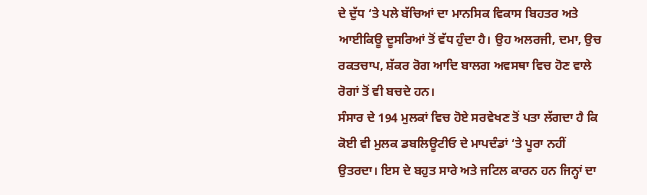ਦੇ ਦੁੱਧ ‘ਤੇ ਪਲੇ ਬੱਚਿਆਂ ਦਾ ਮਾਨਸਿਕ ਵਿਕਾਸ ਬਿਹਤਰ ਅਤੇ ਆਈਕਿਊ ਦੂਸਰਿਆਂ ਤੋਂ ਵੱਧ ਹੁੰਦਾ ਹੈ। ਉਹ ਅਲਰਜੀ, ਦਮਾ, ਉਚ ਰਕਤਚਾਪ, ਸ਼ੱਕਰ ਰੋਗ ਆਦਿ ਬਾਲਗ ਅਵਸਥਾ ਵਿਚ ਹੋਣ ਵਾਲੇ ਰੋਗਾਂ ਤੋਂ ਵੀ ਬਚਦੇ ਹਨ।
ਸੰਸਾਰ ਦੇ 194 ਮੁਲਕਾਂ ਵਿਚ ਹੋਏ ਸਰਵੇਖਣ ਤੋਂ ਪਤਾ ਲੱਗਦਾ ਹੈ ਕਿ ਕੋਈ ਵੀ ਮੁਲਕ ਡਬਲਿਊਟੀਓ ਦੇ ਮਾਪਦੰਡਾਂ ‘ਤੇ ਪੂਰਾ ਨਹੀਂ ਉਤਰਦਾ। ਇਸ ਦੇ ਬਹੁਤ ਸਾਰੇ ਅਤੇ ਜਟਿਲ ਕਾਰਨ ਹਨ ਜਿਨ੍ਹਾਂ ਦਾ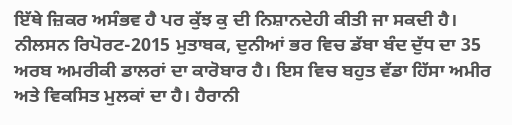ਇੱਥੇ ਜ਼ਿਕਰ ਅਸੰਭਵ ਹੈ ਪਰ ਕੁੱਝ ਕੁ ਦੀ ਨਿਸ਼ਾਨਦੇਹੀ ਕੀਤੀ ਜਾ ਸਕਦੀ ਹੈ।
ਨੀਲਸਨ ਰਿਪੋਰਟ-2015 ਮੁਤਾਬਕ, ਦੁਨੀਆਂ ਭਰ ਵਿਚ ਡੱਬਾ ਬੰਦ ਦੁੱਧ ਦਾ 35 ਅਰਬ ਅਮਰੀਕੀ ਡਾਲਰਾਂ ਦਾ ਕਾਰੋਬਾਰ ਹੈ। ਇਸ ਵਿਚ ਬਹੁਤ ਵੱਡਾ ਹਿੱਸਾ ਅਮੀਰ ਅਤੇ ਵਿਕਸਿਤ ਮੁਲਕਾਂ ਦਾ ਹੈ। ਹੈਰਾਨੀ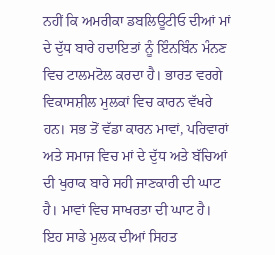ਨਹੀਂ ਕਿ ਅਮਰੀਕਾ ਡਬਲਿਊਟੀਓ ਦੀਆਂ ਮਾਂ ਦੇ ਦੁੱਧ ਬਾਰੇ ਹਦਾਇਤਾਂ ਨੂੰ ਇੰਨਬਿੰਨ ਮੰਨਣ ਵਿਚ ਟਾਲਮਟੋਲ ਕਰਦਾ ਹੈ। ਭਾਰਤ ਵਰਗੇ ਵਿਕਾਸਸ਼ੀਲ ਮੁਲਕਾਂ ਵਿਚ ਕਾਰਨ ਵੱਖਰੇ ਹਨ। ਸਭ ਤੋਂ ਵੱਡਾ ਕਾਰਨ ਮਾਵਾਂ, ਪਰਿਵਾਰਾਂ ਅਤੇ ਸਮਾਜ ਵਿਚ ਮਾਂ ਦੇ ਦੁੱਧ ਅਤੇ ਬੱਚਿਆਂ ਦੀ ਖੁਰਾਕ ਬਾਰੇ ਸਹੀ ਜਾਣਕਾਰੀ ਦੀ ਘਾਟ ਹੈ। ਮਾਵਾਂ ਵਿਚ ਸਾਖਰਤਾ ਦੀ ਘਾਟ ਹੈ। ਇਹ ਸਾਡੇ ਮੁਲਕ ਦੀਆਂ ਸਿਹਤ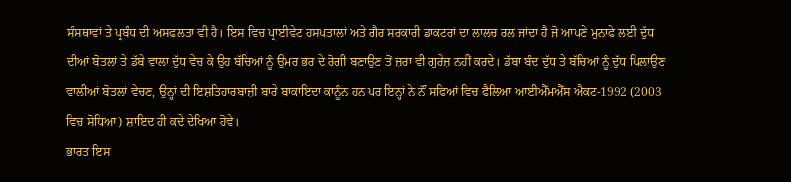ਸੰਸਥਾਵਾਂ ਤੇ ਪ੍ਰਬੰਧ ਦੀ ਅਸਫਲਤਾ ਵੀ ਹੈ। ਇਸ ਵਿਚ ਪ੍ਰਾਈਵੇਟ ਹਸਪਤਾਲਾਂ ਅਤੇ ਗੈਰ ਸਰਕਾਰੀ ਡਾਕਟਰਾਂ ਦਾ ਲਾਲਚ ਰਲ ਜਾਂਦਾ ਹੈ ਜੋ ਆਪਣੇ ਮੁਨਾਫੇ ਲਈ ਦੁੱਧ ਦੀਆਂ ਬੋਤਲਾਂ ਤੇ ਡੱਬੇ ਵਾਲਾ ਦੁੱਧ ਵੇਚ ਕੇ ਉਹ ਬੱਚਿਆਂ ਨੂੰ ਉਮਰ ਭਰ ਦੇ ਰੋਗੀ ਬਣਾਉਣ ਤੋਂ ਜ਼ਰਾ ਵੀ ਗੁਰੇਜ਼ ਨਹੀਂ ਕਰਦੇ। ਡੱਬਾ ਬੰਦ ਦੁੱਧ ਤੇ ਬੱਚਿਆਂ ਨੂੰ ਦੁੱਧ ਪਿਲਾਉਣ ਵਾਲੀਆਂ ਬੋਤਲਾਂ ਵੇਚਣ, ਉਨ੍ਹਾਂ ਦੀ ਇਸ਼ਤਿਹਾਰਬਾਜ਼ੀ ਬਾਰੇ ਬਾਕਾਇਦਾ ਕਾਨੂੰਨ ਹਨ ਪਰ ਇਨ੍ਹਾਂ ਨੇ ਨੌਂ ਸਫਿਆਂ ਵਿਚ ਫੈਲਿਆ ਆਈਐੱਮਐੱਸ ਐਕਟ-1992 (2003 ਵਿਚ ਸੋਧਿਆ) ਸ਼ਾਇਦ ਹੀ ਕਦੇ ਦੇਖਿਆ ਹੋਵੇ।
ਭਾਰਤ ਇਸ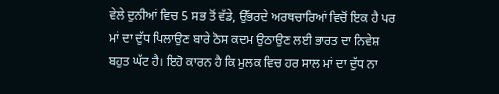ਵੇਲੇ ਦੁਨੀਆਂ ਵਿਚ 5 ਸਭ ਤੋਂ ਵੱਡੇ, ਉੱਭਰਦੇ ਅਰਥਚਾਰਿਆਂ ਵਿਚੋਂ ਇਕ ਹੈ ਪਰ ਮਾਂ ਦਾ ਦੁੱਧ ਪਿਲਾਉਣ ਬਾਰੇ ਠੋਸ ਕਦਮ ਉਠਾਉਣ ਲਈ ਭਾਰਤ ਦਾ ਨਿਵੇਸ਼ ਬਹੁਤ ਘੱਟ ਹੈ। ਇਹੋ ਕਾਰਨ ਹੈ ਕਿ ਮੁਲਕ ਵਿਚ ਹਰ ਸਾਲ ਮਾਂ ਦਾ ਦੁੱਧ ਨਾ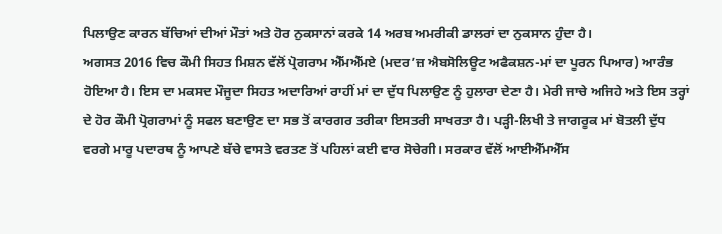ਪਿਲਾਉਣ ਕਾਰਨ ਬੱਚਿਆਂ ਦੀਆਂ ਮੌਤਾਂ ਅਤੇ ਹੋਰ ਨੁਕਸਾਨਾਂ ਕਰਕੇ 14 ਅਰਬ ਅਮਰੀਕੀ ਡਾਲਰਾਂ ਦਾ ਨੁਕਸਾਨ ਹੁੰਦਾ ਹੈ।
ਅਗਸਤ 2016 ਵਿਚ ਕੌਮੀ ਸਿਹਤ ਮਿਸ਼ਨ ਵੱਲੋਂ ਪ੍ਰੋਗਰਾਮ ਐੱਮਐੱਮਏ (ਮਦਰ’ਜ਼ ਐਬਸੋਲਿਊਟ ਅਫੈਕਸ਼ਨ-ਮਾਂ ਦਾ ਪੂਰਨ ਪਿਆਰ) ਆਰੰਭ ਹੋਇਆ ਹੈ। ਇਸ ਦਾ ਮਕਸਦ ਮੌਜੂਦਾ ਸਿਹਤ ਅਦਾਰਿਆਂ ਰਾਹੀਂ ਮਾਂ ਦਾ ਦੁੱਧ ਪਿਲਾਉਣ ਨੂੰ ਹੁਲਾਰਾ ਦੇਣਾ ਹੈ। ਮੇਰੀ ਜਾਚੇ ਅਜਿਹੇ ਅਤੇ ਇਸ ਤਰ੍ਹਾਂ ਦੇ ਹੋਰ ਕੌਮੀ ਪ੍ਰੋਗਰਾਮਾਂ ਨੂੰ ਸਫਲ ਬਣਾਉਣ ਦਾ ਸਭ ਤੋਂ ਕਾਰਗਰ ਤਰੀਕਾ ਇਸਤਰੀ ਸਾਖਰਤਾ ਹੈ। ਪੜ੍ਹੀ-ਲਿਖੀ ਤੇ ਜਾਗਰੂਕ ਮਾਂ ਬੋਤਲੀ ਦੁੱਧ ਵਰਗੇ ਮਾਰੂ ਪਦਾਰਥ ਨੂੰ ਆਪਣੇ ਬੱਚੇ ਵਾਸਤੇ ਵਰਤਣ ਤੋਂ ਪਹਿਲਾਂ ਕਈ ਵਾਰ ਸੋਚੇਗੀ। ਸਰਕਾਰ ਵੱਲੋਂ ਆਈਐੱਮਐੱਸ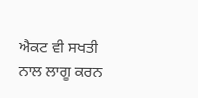ਐਕਟ ਵੀ ਸਖਤੀ ਨਾਲ ਲਾਗੂ ਕਰਨ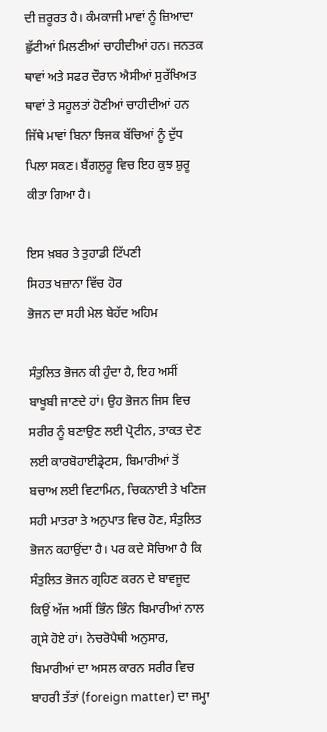ਦੀ ਜ਼ਰੂਰਤ ਹੈ। ਕੰਮਕਾਜੀ ਮਾਵਾਂ ਨੂੰ ਜ਼ਿਆਦਾ ਛੁੱਟੀਆਂ ਮਿਲਣੀਆਂ ਚਾਹੀਦੀਆਂ ਹਨ। ਜਨਤਕ ਥਾਵਾਂ ਅਤੇ ਸਫਰ ਦੌਰਾਨ ਐਸੀਆਂ ਸੁਰੱਖਿਅਤ ਥਾਵਾਂ ਤੇ ਸਹੂਲਤਾਂ ਹੋਣੀਆਂ ਚਾਹੀਦੀਆਂ ਹਨ ਜਿੱਥੇ ਮਾਵਾਂ ਬਿਨਾ ਝਿਜਕ ਬੱਚਿਆਂ ਨੂੰ ਦੁੱਧ ਪਿਲਾ ਸਕਣ। ਬੈਂਗਲੁਰੂ ਵਿਚ ਇਹ ਕੁਝ ਸ਼ੁਰੂ ਕੀਤਾ ਗਿਆ ਹੈ।

ਇਸ ਖ਼ਬਰ ਤੇ ਤੁਹਾਡੀ ਟਿੱਪਣੀ
ਸਿਹਤ ਖਜ਼ਾਨਾ ਵਿੱਚ ਹੋਰ
ਭੋਜਨ ਦਾ ਸਹੀ ਮੇਲ ਬੇਹੱਦ ਅਹਿਮ

ਸੰਤੁਲਿਤ ਭੋਜਨ ਕੀ ਹੁੰਦਾ ਹੈ, ਇਹ ਅਸੀਂ ਬਾਖੂਬੀ ਜਾਣਦੇ ਹਾਂ। ਉਹ ਭੋਜਨ ਜਿਸ ਵਿਚ ਸਰੀਰ ਨੂੰ ਬਣਾਉਣ ਲਈ ਪ੍ਰੋਟੀਨ, ਤਾਕਤ ਦੇਣ ਲਈ ਕਾਰਬੋਹਾਈਡ੍ਰੇਟਸ, ਬਿਮਾਰੀਆਂ ਤੋਂ ਬਚਾਅ ਲਈ ਵਿਟਾਮਿਨ, ਚਿਕਨਾਈ ਤੇ ਖਣਿਜ ਸਹੀ ਮਾਤਰਾ ਤੇ ਅਨੁਪਾਤ ਵਿਚ ਹੋਣ, ਸੰਤੁਲਿਤ ਭੋਜਨ ਕਹਾਉਂਦਾ ਹੈ। ਪਰ ਕਦੇ ਸੋਚਿਆ ਹੈ ਕਿ ਸੰਤੁਲਿਤ ਭੋਜਨ ਗ੍ਰਹਿਣ ਕਰਨ ਦੇ ਬਾਵਜੂਦ ਕਿਉਂ ਅੱਜ ਅਸੀਂ ਭਿੰਨ ਭਿੰਨ ਬਿਮਾਰੀਆਂ ਨਾਲ ਗ੍ਰਸੇ ਹੋਏ ਹਾਂ। ਨੇਚਰੋਪੈਥੀ ਅਨੁਸਾਰ, ਬਿਮਾਰੀਆਂ ਦਾ ਅਸਲ ਕਾਰਨ ਸਰੀਰ ਵਿਚ ਬਾਹਰੀ ਤੱਤਾਂ (foreign matter) ਦਾ ਜਮ੍ਹਾ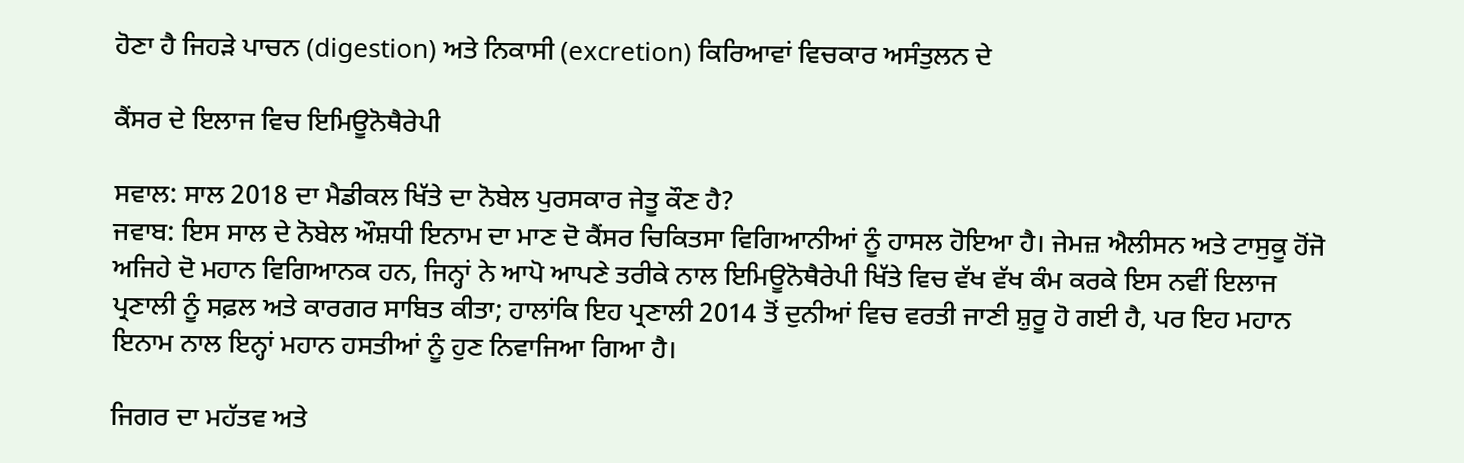ਹੋਣਾ ਹੈ ਜਿਹੜੇ ਪਾਚਨ (digestion) ਅਤੇ ਨਿਕਾਸੀ (excretion) ਕਿਰਿਆਵਾਂ ਵਿਚਕਾਰ ਅਸੰਤੁਲਨ ਦੇ

ਕੈਂਸਰ ਦੇ ਇਲਾਜ ਵਿਚ ਇਮਿਊਨੋਥੈਰੇਪੀ

ਸਵਾਲ: ਸਾਲ 2018 ਦਾ ਮੈਡੀਕਲ ਖਿੱਤੇ ਦਾ ਨੋਬੇਲ ਪੁਰਸਕਾਰ ਜੇਤੂ ਕੌਣ ਹੈ?
ਜਵਾਬ: ਇਸ ਸਾਲ ਦੇ ਨੋਬੇਲ ਔਸ਼ਧੀ ਇਨਾਮ ਦਾ ਮਾਣ ਦੋ ਕੈਂਸਰ ਚਿਕਿਤਸਾ ਵਿਗਿਆਨੀਆਂ ਨੂੰ ਹਾਸਲ ਹੋਇਆ ਹੈ। ਜੇਮਜ਼ ਐਲੀਸਨ ਅਤੇ ਟਾਸੁਕੂ ਹੋਂਜੋ ਅਜਿਹੇ ਦੋ ਮਹਾਨ ਵਿਗਿਆਨਕ ਹਨ, ਜਿਨ੍ਹਾਂ ਨੇ ਆਪੋ ਆਪਣੇ ਤਰੀਕੇ ਨਾਲ ਇਮਿਊਨੋਥੈਰੇਪੀ ਖਿੱਤੇ ਵਿਚ ਵੱਖ ਵੱਖ ਕੰਮ ਕਰਕੇ ਇਸ ਨਵੀਂ ਇਲਾਜ ਪ੍ਰਣਾਲੀ ਨੂੰ ਸਫ਼ਲ ਅਤੇ ਕਾਰਗਰ ਸਾਬਿਤ ਕੀਤਾ; ਹਾਲਾਂਕਿ ਇਹ ਪ੍ਰਣਾਲੀ 2014 ਤੋਂ ਦੁਨੀਆਂ ਵਿਚ ਵਰਤੀ ਜਾਣੀ ਸ਼ੁਰੂ ਹੋ ਗਈ ਹੈ, ਪਰ ਇਹ ਮਹਾਨ ਇਨਾਮ ਨਾਲ ਇਨ੍ਹਾਂ ਮਹਾਨ ਹਸਤੀਆਂ ਨੂੰ ਹੁਣ ਨਿਵਾਜਿਆ ਗਿਆ ਹੈ।

ਜਿਗਰ ਦਾ ਮਹੱਤਵ ਅਤੇ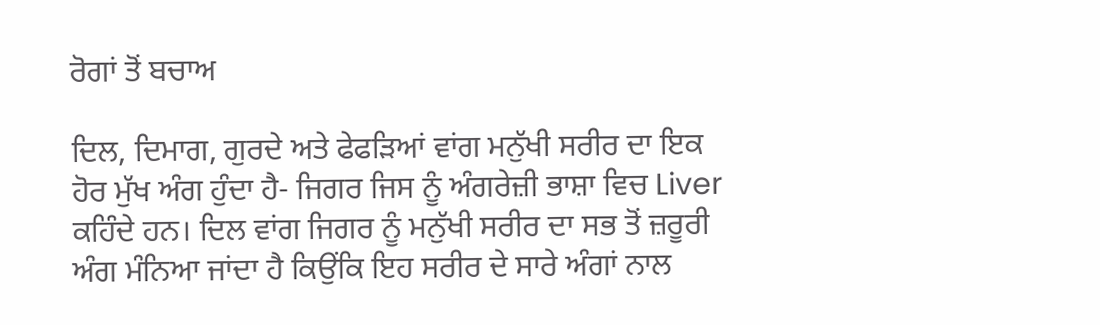ਰੋਗਾਂ ਤੋਂ ਬਚਾਅ

ਦਿਲ, ਦਿਮਾਗ, ਗੁਰਦੇ ਅਤੇ ਫੇਫੜਿਆਂ ਵਾਂਗ ਮਨੁੱਖੀ ਸਰੀਰ ਦਾ ਇਕ ਹੋਰ ਮੁੱਖ ਅੰਗ ਹੁੰਦਾ ਹੈ- ਜਿਗਰ ਜਿਸ ਨੂੰ ਅੰਗਰੇਜ਼ੀ ਭਾਸ਼ਾ ਵਿਚ Liver ਕਹਿੰਦੇ ਹਨ। ਦਿਲ ਵਾਂਗ ਜਿਗਰ ਨੂੰ ਮਨੁੱਖੀ ਸਰੀਰ ਦਾ ਸਭ ਤੋਂ ਜ਼ਰੂਰੀ ਅੰਗ ਮੰਨਿਆ ਜਾਂਦਾ ਹੈ ਕਿਉਂਕਿ ਇਹ ਸਰੀਰ ਦੇ ਸਾਰੇ ਅੰਗਾਂ ਨਾਲ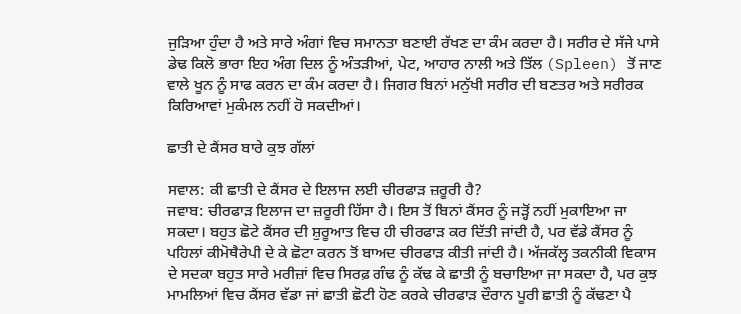ਜੁੜਿਆ ਹੁੰਦਾ ਹੈ ਅਤੇ ਸਾਰੇ ਅੰਗਾਂ ਵਿਚ ਸਮਾਨਤਾ ਬਣਾਈ ਰੱਖਣ ਦਾ ਕੰਮ ਕਰਦਾ ਹੈ। ਸਰੀਰ ਦੇ ਸੱਜੇ ਪਾਸੇ ਡੇਢ ਕਿਲੋ ਭਾਰਾ ਇਹ ਅੰਗ ਦਿਲ ਨੂੰ ਅੰਤੜੀਆਂ, ਪੇਟ, ਆਹਾਰ ਨਾਲੀ ਅਤੇ ਤਿੱਲ (Spleen) ਤੋਂ ਜਾਣ ਵਾਲੇ ਖੂਨ ਨੂੰ ਸਾਫ ਕਰਨ ਦਾ ਕੰਮ ਕਰਦਾ ਹੈ। ਜਿਗਰ ਬਿਨਾਂ ਮਨੁੱਖੀ ਸਰੀਰ ਦੀ ਬਣਤਰ ਅਤੇ ਸਰੀਰਕ ਕਿਰਿਆਵਾਂ ਮੁਕੰਮਲ ਨਹੀਂ ਹੋ ਸਕਦੀਆਂ।

ਛਾਤੀ ਦੇ ਕੈਂਸਰ ਬਾਰੇ ਕੁਝ ਗੱਲਾਂ

ਸਵਾਲ: ਕੀ ਛਾਤੀ ਦੇ ਕੈਂਸਰ ਦੇ ਇਲਾਜ ਲਈ ਚੀਰਫਾੜ ਜ਼ਰੂਰੀ ਹੈ?
ਜਵਾਬ: ਚੀਰਫਾੜ ਇਲਾਜ ਦਾ ਜ਼ਰੂਰੀ ਹਿੱਸਾ ਹੈ। ਇਸ ਤੋਂ ਬਿਨਾਂ ਕੈਂਸਰ ਨੂੰ ਜੜ੍ਹੋਂ ਨਹੀਂ ਮੁਕਾਇਆ ਜਾ ਸਕਦਾ। ਬਹੁਤ ਛੋਟੇ ਕੈਂਸਰ ਦੀ ਸ਼ੁਰੂਆਤ ਵਿਚ ਹੀ ਚੀਰਫਾੜ ਕਰ ਦਿੱਤੀ ਜਾਂਦੀ ਹੈ, ਪਰ ਵੱਡੇ ਕੈਂਸਰ ਨੂੰ ਪਹਿਲਾਂ ਕੀਮੋਥੈਰੇਪੀ ਦੇ ਕੇ ਛੋਟਾ ਕਰਨ ਤੋਂ ਬਾਅਦ ਚੀਰਫਾੜ ਕੀਤੀ ਜਾਂਦੀ ਹੈ। ਅੱਜਕੱਲ੍ਹ ਤਕਨੀਕੀ ਵਿਕਾਸ ਦੇ ਸਦਕਾ ਬਹੁਤ ਸਾਰੇ ਮਰੀਜ਼ਾਂ ਵਿਚ ਸਿਰਫ਼ ਗੰਢ ਨੂੰ ਕੱਢ ਕੇ ਛਾਤੀ ਨੂੰ ਬਚਾਇਆ ਜਾ ਸਕਦਾ ਹੈ, ਪਰ ਕੁਝ ਮਾਮਲਿਆਂ ਵਿਚ ਕੈਂਸਰ ਵੱਡਾ ਜਾਂ ਛਾਤੀ ਛੋਟੀ ਹੋਣ ਕਰਕੇ ਚੀਰਫਾੜ ਦੌਰਾਨ ਪੂਰੀ ਛਾਤੀ ਨੂੰ ਕੱਢਣਾ ਪੈ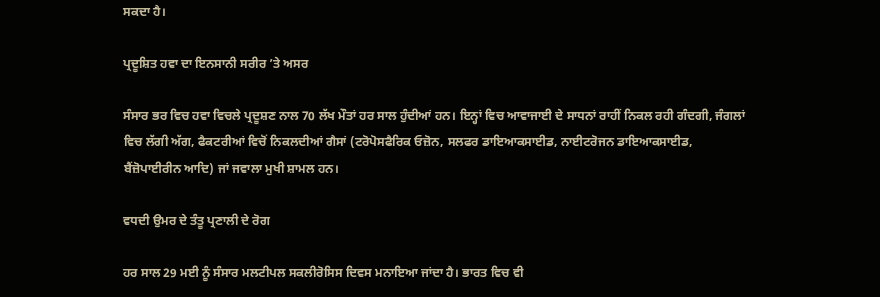ਸਕਦਾ ਹੈ।

ਪ੍ਰਦੂਸ਼ਿਤ ਹਵਾ ਦਾ ਇਨਸਾਨੀ ਸਰੀਰ ’ਤੇ ਅਸਰ

ਸੰਸਾਰ ਭਰ ਵਿਚ ਹਵਾ ਵਿਚਲੇ ਪ੍ਰਦੂਸ਼ਣ ਨਾਲ 70 ਲੱਖ ਮੌਤਾਂ ਹਰ ਸਾਲ ਹੁੰਦੀਆਂ ਹਨ। ਇਨ੍ਹਾਂ ਵਿਚ ਆਵਾਜਾਈ ਦੇ ਸਾਧਨਾਂ ਰਾਹੀਂ ਨਿਕਲ ਰਹੀ ਗੰਦਗੀ, ਜੰਗਲਾਂ ਵਿਚ ਲੱਗੀ ਅੱਗ, ਫੈਕਟਰੀਆਂ ਵਿਚੋਂ ਨਿਕਲਦੀਆਂ ਗੈਸਾਂ (ਟਰੋਪੋਸਫੈਰਿਕ ਓਜ਼ੋਨ, ਸਲਫਰ ਡਾਇਆਕਸਾਈਡ, ਨਾਈਟਰੋਜਨ ਡਾਇਆਕਸਾਈਡ, ਬੈਂਜ਼ੋਪਾਈਰੀਨ ਆਦਿ) ਜਾਂ ਜਵਾਲਾ ਮੁਖੀ ਸ਼ਾਮਲ ਹਨ।

ਵਧਦੀ ਉਮਰ ਦੇ ਤੰਤੂ ਪ੍ਰਣਾਲੀ ਦੇ ਰੋਗ

ਹਰ ਸਾਲ 29 ਮਈ ਨੂੰ ਸੰਸਾਰ ਮਲਟੀਪਲ ਸਕਲੀਰੋਸਿਸ ਦਿਵਸ ਮਨਾਇਆ ਜਾਂਦਾ ਹੈ। ਭਾਰਤ ਵਿਚ ਵੀ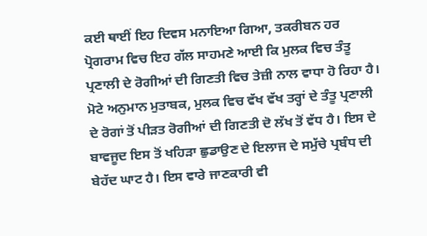ਕਈ ਥਾਈਂ ਇਹ ਦਿਵਸ ਮਨਾਇਆ ਗਿਆ, ਤਕਰੀਬਨ ਹਰ ਪ੍ਰੋਗਰਾਮ ਵਿਚ ਇਹ ਗੱਲ ਸਾਹਮਣੇ ਆਈ ਕਿ ਮੁਲਕ ਵਿਚ ਤੰਤੂ ਪ੍ਰਣਾਲੀ ਦੇ ਰੋਗੀਆਂ ਦੀ ਗਿਣਤੀ ਵਿਚ ਤੇਜ਼ੀ ਨਾਲ ਵਾਧਾ ਹੋ ਰਿਹਾ ਹੈ। ਮੋਟੇ ਅਨੁਮਾਨ ਮੁਤਾਬਕ, ਮੁਲਕ ਵਿਚ ਵੱਖ ਵੱਖ ਤਰ੍ਹਾਂ ਦੇ ਤੰਤੂ ਪ੍ਰਣਾਲੀ ਦੇ ਰੋਗਾਂ ਤੋਂ ਪੀੜਤ ਰੋਗੀਆਂ ਦੀ ਗਿਣਤੀ ਦੋ ਲੱਖ ਤੋਂ ਵੱਧ ਹੈ। ਇਸ ਦੇ ਬਾਵਜੂਦ ਇਸ ਤੋਂ ਖਹਿੜਾ ਛੁਡਾਉਣ ਦੇ ਇਲਾਜ ਦੇ ਸਮੁੱਚੇ ਪ੍ਰਬੰਧ ਦੀ ਬੇਹੱਦ ਘਾਟ ਹੈ। ਇਸ ਵਾਰੇ ਜਾਣਕਾਰੀ ਵੀ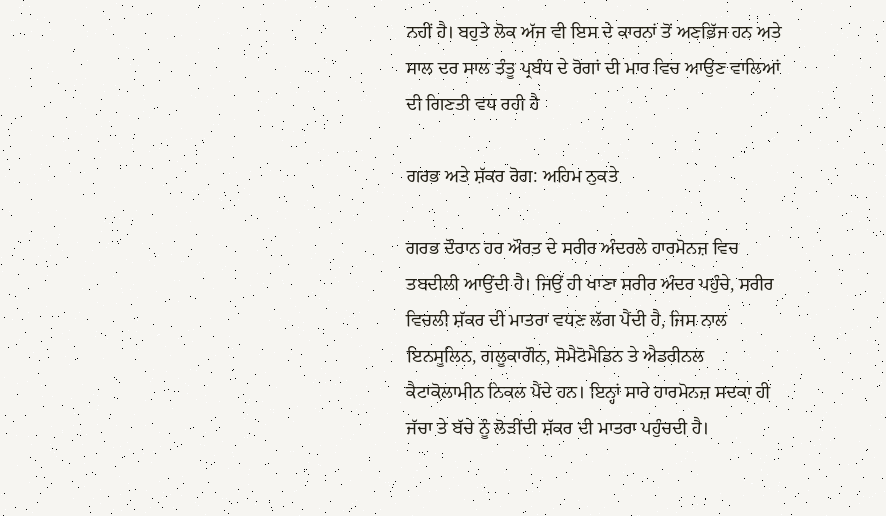ਨਹੀਂ ਹੈ। ਬਹੁਤੇ ਲੋਕ ਅੱਜ ਵੀ ਇਸ ਦੇ ਕਾਰਨਾਂ ਤੋਂ ਅਣਭਿੱਜ ਹਨ ਅਤੇ ਸਾਲ ਦਰ ਸਾਲ ਤੰਤੂ ਪ੍ਰਬੰਧ ਦੇ ਰੋਗਾਂ ਦੀ ਮਾਰ ਵਿਚ ਆਉਣ ਵਾਲਿਆਂ ਦੀ ਗਿਣਤੀ ਵਧ ਰਹੀ ਹੈ

ਗਰਭ ਅਤੇ ਸ਼ੱਕਰ ਰੋਗ: ਅਹਿਮ ਨੁਕਤੇ

ਗਰਭ ਦੌਰਾਨ ਹਰ ਔਰਤ ਦੇ ਸਰੀਰ ਅੰਦਰਲੇ ਹਾਰਮੋਨਜ਼ ਵਿਚ ਤਬਦੀਲੀ ਆਉਂਦੀ ਹੈ। ਜਿਉਂ ਹੀ ਖਾਣਾ ਸਰੀਰ ਅੰਦਰ ਪਹੁੰਚੇ, ਸਰੀਰ ਵਿਚਲੀ ਸ਼ੱਕਰ ਦੀ ਮਾਤਰਾ ਵਧਣ ਲੱਗ ਪੈਂਦੀ ਹੈ, ਜਿਸ ਨਾਲ ਇਨਸੂਲਿਨ, ਗਲੂਕਾਗੌਨ, ਸੋਮੈਟੋਮੈਡਿਨ ਤੇ ਐਡਰੀਨਲ ਕੈਟਾਕੋਲਾਮੀਨ ਨਿਕਲ ਪੈਂਦੇ ਹਨ। ਇਨ੍ਹਾਂ ਸਾਰੇ ਹਾਰਮੋਨਜ਼ ਸਦਕਾ ਹੀ ਜੱਚਾ ਤੇ ਬੱਚੇ ਨੂੰ ਲੋੜੀਂਦੀ ਸ਼ੱਕਰ ਦੀ ਮਾਤਰਾ ਪਹੁੰਚਦੀ ਹੈ।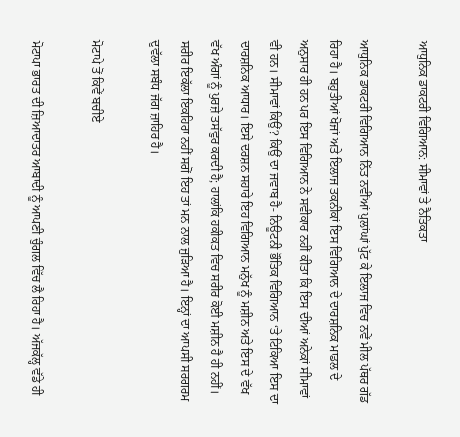ਆਧੁਨਿਕ ਡਾਕਟਰੀ ਵਿਗਿਆਨ: ਸੀਮਾਵਾਂ ਤੇ ਨੈਤਿਕਤਾ

ਆਧੁਨਿਕ ਡਾਕਟਰੀ ਵਿਗਿਆਨ ਨਿੱਤ ਨਵੀਂਆਂ ਪੁਲਾਂਘਾਂ ਪੁੱਟ ਕੇ ਇਲਾਜ ਵਿਚ ਨਵੇਂ ਮੀਲ ਪੱਥਰ ਗੱਡ ਰਿਹਾ ਹੈ। ਬਹੁਤੀਆਂ ਖੋਜਾਂ ਅਤੇ ਇਲਾਜ ਤਕਨੀਕਾਂ ਇਸ ਵਿਗਿਆਨ ਦੇ ਦਾਰਸ਼ਨਿਕ ਮਾਡਲ ਦੇ ਅਨੁਸਾਰ ਹੀ ਹਨ ਪਰ ਇਸ ਵਿਗਿਆਨ ਨੇ ਸਵੀਕਾਰ ਨਹੀਂ ਕੀਤਾ ਕਿ ਇਸ ਦੀਆਂ ਅਨੇਕਾਂ ਸੀਮਾਵਾਂ ਵੀ ਹਨ। ਸੀਮਾਵਾਂ ਕਿਉਂ? ਕਿਉਂ ਦਾ ਜਵਾਬ ਹੈ- ਨਿਊਟਨੀ ਭੌਤਿਕ ਵਿਗਿਆਨ ‘ਤੇ ਟਿਕਿਆ ਇਸ ਦਾ ਦਾਰਸ਼ਨਿਕ ਆਧਾਰ। ਇਸੇ ਦਰਸ਼ਨ ਸਹਾਰੇ ਇਹ ਵਿਗਿਆਨ ਮਨੁੱਖ ਨੂੰ ਮਸ਼ੀਨ ਅਤੇ ਇਸ ਦੇ ਵੱਖ ਵੱਖ ਅੰਗਾਂ ਨੂੰ ਪੁਰਜ਼ੇ ਤਸੱਵੁਰ ਕਰਦੀ ਹੈ; ਹਾਲਾਂਕਿ ਹਕੀਕਤ ਵਿਚ ਸਰੀਰ ਕੋਈ ਮਸ਼ੀਨ ਹੈ ਹੀ ਨਹੀਂ। ਸਰੀਰ ਇਕੱਲਾ ਇਕਹਿਰਾ ਨਹੀਂ ਸਗੋਂ ਇਹ ਤਾਂ ਮਨ ਨਾਲ ਜੁੜਿਆ ਹੈ। ਇਨ੍ਹਾਂ ਦਾ ਆਪਸੀ ਸਰਗਰਮ ਦੁਵੱਲਾ ਸਬੰਧ ਜੱਗ ਜ਼ਾਹਿਰ ਹੈ।

ਮੋਟਾਪੇ ਤੋਂ ਕਿਵੇਂ ਬਚੀਏ

ਮੋਟਾਪਾ ਭਾਰਤ ਦੀ ਜ਼ਿਆਦਾਤਰ ਆਬਾਦੀ ਨੂੰ ਆਪਣੀ ਚੁੰਗਲ ਵਿੱਚ ਲੈ ਰਿਹਾ ਹੈ। ਅੱਜਕੱਲ੍ਹ ਵੱਡੇ ਹੀ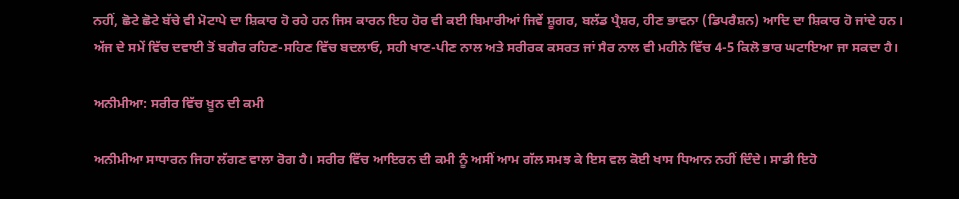ਨਹੀਂ, ਛੋਟੇ ਛੋਟੇ ਬੱਚੇ ਵੀ ਮੋਟਾਪੇ ਦਾ ਸ਼ਿਕਾਰ ਹੋ ਰਹੇ ਹਨ ਜਿਸ ਕਾਰਨ ਇਹ ਹੋਰ ਵੀ ਕਈ ਬਿਮਾਰੀਆਂ ਜਿਵੇਂ ਸ਼ੂਗਰ, ਬਲੱਡ ਪ੍ਰੈਸ਼ਰ, ਹੀਣ ਭਾਵਨਾ (ਡਿਪਰੈਸ਼ਨ) ਆਦਿ ਦਾ ਸ਼ਿਕਾਰ ਹੋ ਜਾਂਦੇ ਹਨ। ਅੱਜ ਦੇ ਸਮੇਂ ਵਿੱਚ ਦਵਾਈ ਤੋਂ ਬਗੈਰ ਰਹਿਣ-ਸਹਿਣ ਵਿੱਚ ਬਦਲਾਓ, ਸਹੀ ਖਾਣ-ਪੀਣ ਨਾਲ ਅਤੇ ਸਰੀਰਕ ਕਸਰਤ ਜਾਂ ਸੈਰ ਨਾਲ ਵੀ ਮਹੀਨੇ ਵਿੱਚ 4-5 ਕਿਲੋ ਭਾਰ ਘਟਾਇਆ ਜਾ ਸਕਦਾ ਹੈ।

ਅਨੀਮੀਆ: ਸਰੀਰ ਵਿੱਚ ਖ਼ੂਨ ਦੀ ਕਮੀ

ਅਨੀਮੀਆ ਸਾਧਾਰਨ ਜਿਹਾ ਲੱਗਣ ਵਾਲਾ ਰੋਗ ਹੈ। ਸਰੀਰ ਵਿੱਚ ਆਇਰਨ ਦੀ ਕਮੀ ਨੂੰ ਅਸੀਂ ਆਮ ਗੱਲ ਸਮਝ ਕੇ ਇਸ ਵਲ ਕੋਈ ਖਾਸ ਧਿਆਨ ਨਹੀਂ ਦਿੰਦੇ। ਸਾਡੀ ਇਹੋ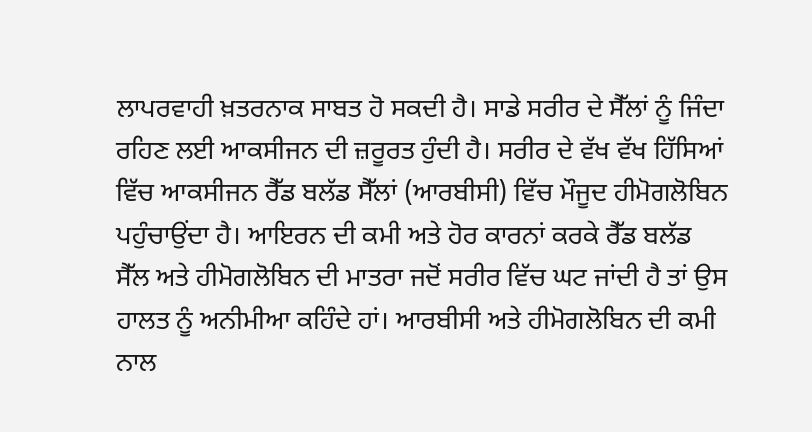ਲਾਪਰਵਾਹੀ ਖ਼ਤਰਨਾਕ ਸਾਬਤ ਹੋ ਸਕਦੀ ਹੈ। ਸਾਡੇ ਸਰੀਰ ਦੇ ਸੈੱਲਾਂ ਨੂੰ ਜਿੰਦਾ ਰਹਿਣ ਲਈ ਆਕਸੀਜਨ ਦੀ ਜ਼ਰੂਰਤ ਹੁੰਦੀ ਹੈ। ਸਰੀਰ ਦੇ ਵੱਖ ਵੱਖ ਹਿੱਸਿਆਂ ਵਿੱਚ ਆਕਸੀਜਨ ਰੈੱਡ ਬਲੱਡ ਸੈੱਲਾਂ (ਆਰਬੀਸੀ) ਵਿੱਚ ਮੌਜੂਦ ਹੀਮੋਗਲੋਬਿਨ ਪਹੁੰਚਾਉਂਦਾ ਹੈ। ਆਇਰਨ ਦੀ ਕਮੀ ਅਤੇ ਹੋਰ ਕਾਰਨਾਂ ਕਰਕੇ ਰੈੱਡ ਬਲੱਡ ਸੈੱਲ ਅਤੇ ਹੀਮੋਗਲੋਬਿਨ ਦੀ ਮਾਤਰਾ ਜਦੋਂ ਸਰੀਰ ਵਿੱਚ ਘਟ ਜਾਂਦੀ ਹੈ ਤਾਂ ਉਸ ਹਾਲਤ ਨੂੰ ਅਨੀਮੀਆ ਕਹਿੰਦੇ ਹਾਂ। ਆਰਬੀਸੀ ਅਤੇ ਹੀਮੋਗਲੋਬਿਨ ਦੀ ਕਮੀ ਨਾਲ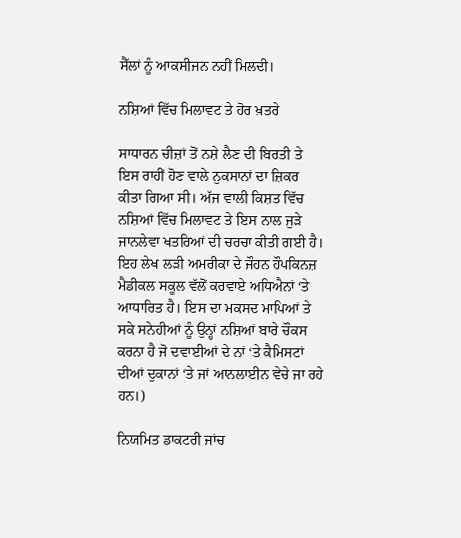ਸੈੱਲਾਂ ਨੂੰ ਆਕਸੀਜਨ ਨਹੀਂ ਮਿਲਦੀ।

ਨਸ਼ਿਆਂ ਵਿੱਚ ਮਿਲਾਵਟ ਤੇ ਹੋਰ ਖ਼ਤਰੇ

ਸਾਧਾਰਨ ਚੀਜ਼ਾਂ ਤੋਂ ਨਸ਼ੇ ਲੈਣ ਦੀ ਬਿਰਤੀ ਤੇ ਇਸ ਰਾਹੀਂ ਹੋਣ ਵਾਲੇ ਨੁਕਸਾਨਾਂ ਦਾ ਜ਼ਿਕਰ ਕੀਤਾ ਗਿਆ ਸੀ। ਅੱਜ ਵਾਲੀ ਕਿਸ਼ਤ ਵਿੱਚ ਨਸ਼ਿਆਂ ਵਿੱਚ ਮਿਲਾਵਟ ਤੇ ਇਸ ਨਾਲ ਜੁੜੇ ਜਾਨਲੇਵਾ ਖਤਰਿਆਂ ਦੀ ਚਰਚਾ ਕੀਤੀ ਗਈ ਹੈ। ਇਹ ਲੇਖ ਲੜੀ ਅਮਰੀਕਾ ਦੇ ਜੌਹਨ ਹੌਪਕਿਨਜ਼ ਮੈਡੀਕਲ ਸਕੂਲ ਵੱਲੋਂ ਕਰਵਾਏ ਅਧਿਐਨਾਂ ‘ਤੇ ਆਧਾਰਿਤ ਹੈ। ਇਸ ਦਾ ਮਕਸਦ ਮਾਪਿਆਂ ਤੇ ਸਕੇ ਸਨੇਹੀਆਂ ਨੂੰ ਉਨ੍ਹਾਂ ਨਸ਼ਿਆਂ ਬਾਰੇ ਚੌਕਸ ਕਰਨਾ ਹੈ ਜੋ ਦਵਾਈਆਂ ਦੇ ਨਾਂ ‘ਤੇ ਕੈਮਿਸਟਾਂ ਦੀਆਂ ਦੁਕਾਨਾਂ ‘ਤੇ ਜਾਂ ਆਨਲਾਈਨ ਵੇਚੇ ਜਾ ਰਹੇ ਹਨ।)

ਨਿਯਮਿਤ ਡਾਕਟਰੀ ਜਾਂਚ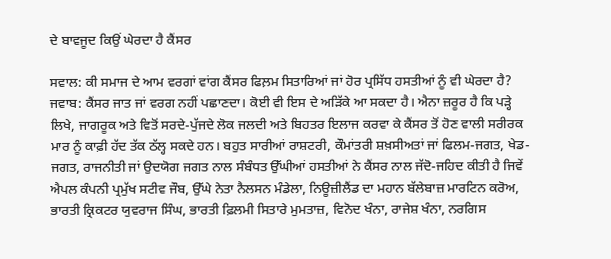ਦੇ ਬਾਵਜੂਦ ਕਿਉਂ ਘੇਰਦਾ ਹੈ ਕੈਂਸਰ

ਸਵਾਲ: ਕੀ ਸਮਾਜ ਦੇ ਆਮ ਵਰਗਾਂ ਵਾਂਗ ਕੈਂਸਰ ਫਿਲ਼ਮ ਸਿਤਾਰਿਆਂ ਜਾਂ ਹੋਰ ਪ੍ਰਸਿੱਧ ਹਸਤੀਆਂ ਨੂੰ ਵੀ ਘੇਰਦਾ ਹੈ?
ਜਵਾਬ: ਕੈਂਸਰ ਜਾਤ ਜਾਂ ਵਰਗ ਨਹੀਂ ਪਛਾਣਦਾ। ਕੋਈ ਵੀ ਇਸ ਦੇ ਅੜਿੱਕੇ ਆ ਸਕਦਾ ਹੈ। ਐਨਾ ਜ਼ਰੂਰ ਹੈ ਕਿ ਪੜ੍ਹੇ ਲਿਖੇ, ਜਾਗਰੂਕ ਅਤੇ ਵਿਤੋਂ ਸਰਦੇ-ਪੁੱਜਦੇ ਲੋਕ ਜਲਦੀ ਅਤੇ ਬਿਹਤਰ ਇਲਾਜ ਕਰਵਾ ਕੇ ਕੈਂਸਰ ਤੋਂ ਹੋਣ ਵਾਲੀ ਸਰੀਰਕ ਮਾਰ ਨੂੰ ਕਾਫ਼ੀ ਹੱਦ ਤੱਕ ਠੱਲ੍ਹ ਸਕਦੇ ਹਨ। ਬਹੁਤ ਸਾਰੀਆਂ ਰਾਸ਼ਟਰੀ, ਕੌਮਾਂਤਰੀ ਸ਼ਖ਼ਸੀਅਤਾਂ ਜਾਂ ਫਿਲਮ-ਜਗਤ, ਖੇਡ-ਜਗਤ, ਰਾਜਨੀਤੀ ਜਾਂ ਉਦਯੋਗ ਜਗਤ ਨਾਲ ਸੰਬੰਧਤ ਉੱਘੀਆਂ ਹਸਤੀਆਂ ਨੇ ਕੈਂਸਰ ਨਾਲ ਜੱਦੋ-ਜਹਿਦ ਕੀਤੀ ਹੈ ਜਿਵੇਂ ਐਪਲ ਕੰਪਨੀ ਪ੍ਰਮੁੱਖ ਸਟੀਵ ਜੌਬ, ਉੱਘੇ ਨੇਤਾ ਨੈਲਸਨ ਮੰਡੇਲਾ, ਨਿਊਜ਼ੀਲੈਂਡ ਦਾ ਮਹਾਨ ਬੱਲੇਬਾਜ਼ ਮਾਰਟਿਨ ਕਰੋਅ, ਭਾਰਤੀ ਕ੍ਰਿਕਟਰ ਯੁਵਰਾਜ ਸਿੰਘ, ਭਾਰਤੀ ਫ਼ਿਲਮੀ ਸਿਤਾਰੇ ਮੁਮਤਾਜ਼, ਵਿਨੋਦ ਖੰਨਾ, ਰਾਜੇਸ਼ ਖੰਨਾ, ਨਰਗਿਸ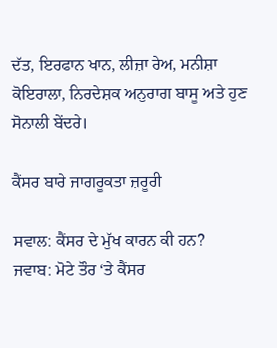ਦੱਤ, ਇਰਫਾਨ ਖਾਨ, ਲੀਜ਼ਾ ਰੇਅ, ਮਨੀਸ਼ਾ ਕੋਇਰਾਲਾ, ਨਿਰਦੇਸ਼ਕ ਅਨੁਰਾਗ ਬਾਸੂ ਅਤੇ ਹੁਣ ਸੋਨਾਲੀ ਬੇਂਦਰੇ।

ਕੈਂਸਰ ਬਾਰੇ ਜਾਗਰੂਕਤਾ ਜ਼ਰੂਰੀ

ਸਵਾਲ: ਕੈਂਸਰ ਦੇ ਮੁੱਖ ਕਾਰਨ ਕੀ ਹਨ?
ਜਵਾਬ: ਮੋਟੇ ਤੌਰ ‘ਤੇ ਕੈਂਸਰ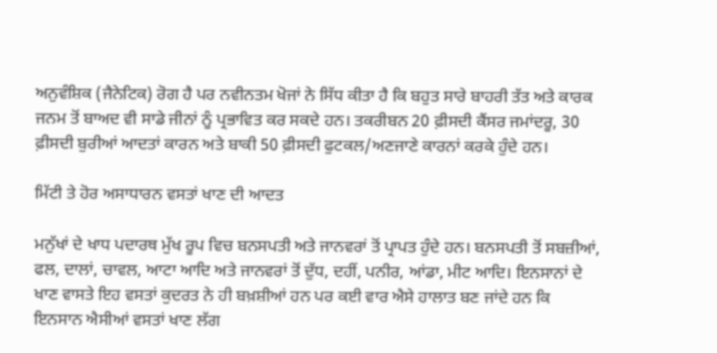ਅਨੁਵੰਸ਼ਿਕ (ਜੈਨੇਟਿਕ) ਰੋਗ ਹੈ ਪਰ ਨਵੀਨਤਮ ਖੋਜਾਂ ਨੇ ਸਿੱਧ ਕੀਤਾ ਹੈ ਕਿ ਬਹੁਤ ਸਾਰੇ ਬਾਹਰੀ ਤੱਤ ਅਤੇ ਕਾਰਕ ਜਨਮ ਤੋਂ ਬਾਅਦ ਵੀ ਸਾਡੇ ਜੀਨਾਂ ਨੂੰ ਪ੍ਰਭਾਵਿਤ ਕਰ ਸਕਦੇ ਹਨ। ਤਕਰੀਬਨ 20 ਫ਼ੀਸਦੀ ਕੈਂਸਰ ਜਮਾਂਦਰੂ, 30 ਫ਼ੀਸਦੀ ਬੁਰੀਆਂ ਆਦਤਾਂ ਕਾਰਨ ਅਤੇ ਬਾਕੀ 50 ਫ਼ੀਸਦੀ ਫੁਟਕਲ/ਅਣਜਾਣੇ ਕਾਰਨਾਂ ਕਰਕੇ ਹੁੰਦੇ ਹਨ।

ਮਿੱਟੀ ਤੇ ਹੋਰ ਅਸਾਧਾਰਨ ਵਸਤਾਂ ਖਾਣ ਦੀ ਆਦਤ

ਮਨੁੱਖਾਂ ਦੇ ਖਾਧ ਪਦਾਰਥ ਮੁੱਖ ਰੂਪ ਵਿਚ ਬਨਸਪਤੀ ਅਤੇ ਜਾਨਵਰਾਂ ਤੋਂ ਪ੍ਰਾਪਤ ਹੁੰਦੇ ਹਨ। ਬਨਸਪਤੀ ਤੋਂ ਸਬਜ਼ੀਆਂ, ਫਲ, ਦਾਲਾਂ, ਚਾਵਲ, ਆਟਾ ਆਦਿ ਅਤੇ ਜਾਨਵਰਾਂ ਤੋਂ ਦੁੱਧ, ਦਹੀਂ, ਪਨੀਰ, ਆਂਡਾ, ਮੀਟ ਆਦਿ। ਇਨਸਾਨਾਂ ਦੇ ਖਾਣ ਵਾਸਤੇ ਇਹ ਵਸਤਾਂ ਕੁਦਰਤ ਨੇ ਹੀ ਬਖ਼ਸ਼ੀਆਂ ਹਨ ਪਰ ਕਈ ਵਾਰ ਐਸੇ ਹਾਲਾਤ ਬਣ ਜਾਂਦੇ ਹਨ ਕਿ ਇਨਸਾਨ ਐਸੀਆਂ ਵਸਤਾਂ ਖਾਣ ਲੱਗ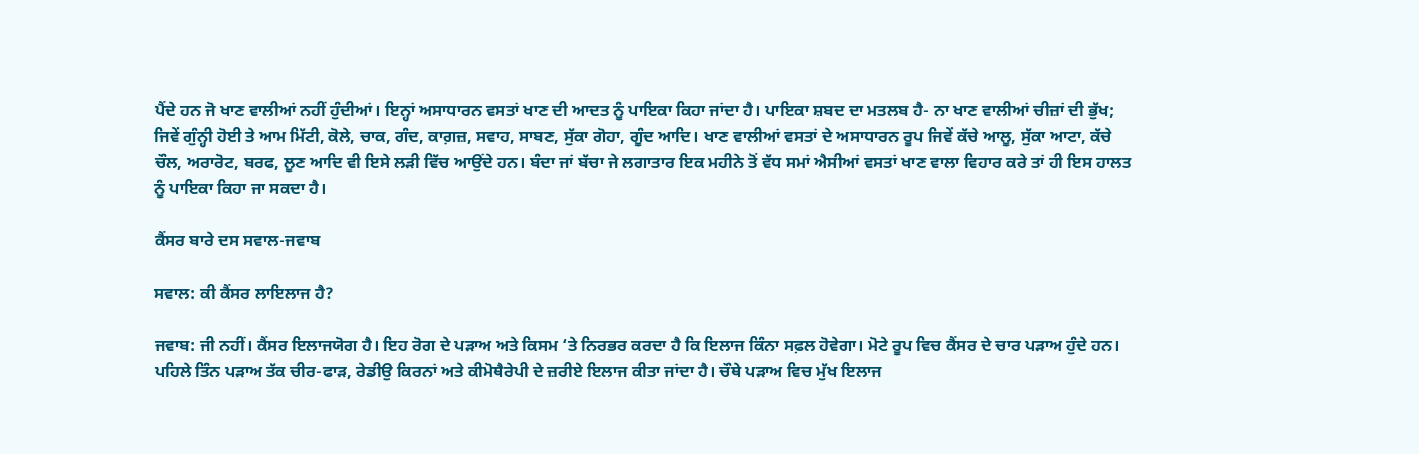ਪੈਂਦੇ ਹਨ ਜੋ ਖਾਣ ਵਾਲੀਆਂ ਨਹੀਂ ਹੁੰਦੀਆਂ। ਇਨ੍ਹਾਂ ਅਸਾਧਾਰਨ ਵਸਤਾਂ ਖਾਣ ਦੀ ਆਦਤ ਨੂੰ ਪਾਇਕਾ ਕਿਹਾ ਜਾਂਦਾ ਹੈ। ਪਾਇਕਾ ਸ਼ਬਦ ਦਾ ਮਤਲਬ ਹੈ- ਨਾ ਖਾਣ ਵਾਲੀਆਂ ਚੀਜ਼ਾਂ ਦੀ ਭੁੱਖ; ਜਿਵੇਂ ਗੁੰਨ੍ਹੀ ਹੋਈ ਤੇ ਆਮ ਮਿੱਟੀ, ਕੋਲੇ, ਚਾਕ, ਗੰਦ, ਕਾਗ਼ਜ਼, ਸਵਾਹ, ਸਾਬਣ, ਸੁੱਕਾ ਗੋਹਾ, ਗੂੰਦ ਆਦਿ। ਖਾਣ ਵਾਲੀਆਂ ਵਸਤਾਂ ਦੇ ਅਸਾਧਾਰਨ ਰੂਪ ਜਿਵੇਂ ਕੱਚੇ ਆਲੂ, ਸੁੱਕਾ ਆਟਾ, ਕੱਚੇ ਚੌਲ, ਅਰਾਰੋਟ, ਬਰਫ, ਲੂਣ ਆਦਿ ਵੀ ਇਸੇ ਲੜੀ ਵਿੱਚ ਆਉਂਦੇ ਹਨ। ਬੰਦਾ ਜਾਂ ਬੱਚਾ ਜੇ ਲਗਾਤਾਰ ਇਕ ਮਹੀਨੇ ਤੋਂ ਵੱਧ ਸਮਾਂ ਐਸੀਆਂ ਵਸਤਾਂ ਖਾਣ ਵਾਲਾ ਵਿਹਾਰ ਕਰੇ ਤਾਂ ਹੀ ਇਸ ਹਾਲਤ ਨੂੰ ਪਾਇਕਾ ਕਿਹਾ ਜਾ ਸਕਦਾ ਹੈ।

ਕੈਂਸਰ ਬਾਰੇ ਦਸ ਸਵਾਲ-ਜਵਾਬ

ਸਵਾਲ: ਕੀ ਕੈਂਸਰ ਲਾਇਲਾਜ ਹੈ?

ਜਵਾਬ: ਜੀ ਨਹੀਂ। ਕੈਂਸਰ ਇਲਾਜਯੋਗ ਹੈ। ਇਹ ਰੋਗ ਦੇ ਪੜਾਅ ਅਤੇ ਕਿਸਮ ‘ਤੇ ਨਿਰਭਰ ਕਰਦਾ ਹੈ ਕਿ ਇਲਾਜ ਕਿੰਨਾ ਸਫ਼ਲ ਹੋਵੇਗਾ। ਮੋਟੇ ਰੂਪ ਵਿਚ ਕੈਂਸਰ ਦੇ ਚਾਰ ਪੜਾਅ ਹੁੰਦੇ ਹਨ। ਪਹਿਲੇ ਤਿੰਨ ਪੜਾਅ ਤੱਕ ਚੀਰ-ਫਾੜ, ਰੇਡੀਉ ਕਿਰਨਾਂ ਅਤੇ ਕੀਮੋਥੈਰੇਪੀ ਦੇ ਜ਼ਰੀਏ ਇਲਾਜ ਕੀਤਾ ਜਾਂਦਾ ਹੈ। ਚੌਥੇ ਪੜਾਅ ਵਿਚ ਮੁੱਖ ਇਲਾਜ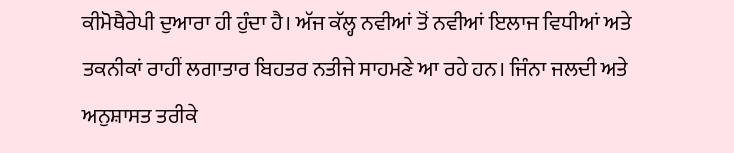ਕੀਮੋਥੈਰੇਪੀ ਦੁਆਰਾ ਹੀ ਹੁੰਦਾ ਹੈ। ਅੱਜ ਕੱਲ੍ਹ ਨਵੀਆਂ ਤੋਂ ਨਵੀਆਂ ਇਲਾਜ ਵਿਧੀਆਂ ਅਤੇ ਤਕਨੀਕਾਂ ਰਾਹੀਂ ਲਗਾਤਾਰ ਬਿਹਤਰ ਨਤੀਜੇ ਸਾਹਮਣੇ ਆ ਰਹੇ ਹਨ। ਜਿੰਨਾ ਜਲਦੀ ਅਤੇ ਅਨੁਸ਼ਾਸਤ ਤਰੀਕੇ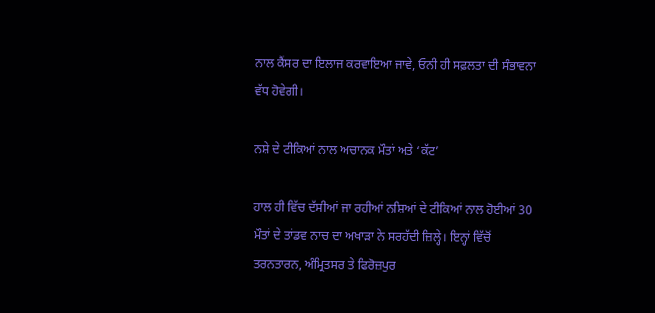ਨਾਲ ਕੈਂਸਰ ਦਾ ਇਲਾਜ ਕਰਵਾਇਆ ਜਾਵੇ, ਓਨੀ ਹੀ ਸਫ਼ਲਤਾ ਦੀ ਸੰਭਾਵਨਾ ਵੱਧ ਹੋਵੇਗੀ।

ਨਸ਼ੇ ਦੇ ਟੀਕਿਆਂ ਨਾਲ ਅਚਾਨਕ ਮੌਤਾਂ ਅਤੇ ‘ਕੱਟ’

ਹਾਲ ਹੀ ਵਿੱਚ ਦੱਸੀਆਂ ਜਾ ਰਹੀਆਂ ਨਸ਼ਿਆਂ ਦੇ ਟੀਕਿਆਂ ਨਾਲ ਹੋਈਆਂ 30 ਮੌਤਾਂ ਦੇ ਤਾਂਡਵ ਨਾਚ ਦਾ ਅਖਾੜਾ ਨੇ ਸਰਹੱਦੀ ਜ਼ਿਲ੍ਹੇ। ਇਨ੍ਹਾਂ ਵਿੱਚੋਂ ਤਰਨਤਾਰਨ, ਅੰਮ੍ਰਿਤਸਰ ਤੇ ਫਿਰੋਜ਼ਪੁਰ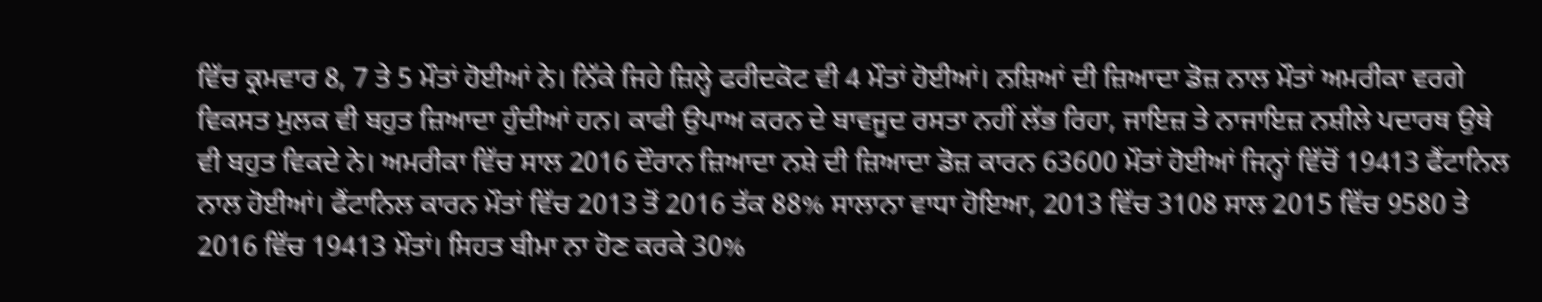ਵਿੱਚ ਕ੍ਰਮਵਾਰ 8, 7 ਤੇ 5 ਮੌਤਾਂ ਹੋਈਆਂ ਨੇ। ਨਿੱਕੇ ਜਿਹੇ ਜ਼ਿਲ੍ਹੇ ਫਰੀਦਕੋਟ ਵੀ 4 ਮੌਤਾਂ ਹੋਈਆਂ। ਨਸ਼ਿਆਂ ਦੀ ਜ਼ਿਆਦਾ ਡੋਜ਼ ਨਾਲ ਮੌਤਾਂ ਅਮਰੀਕਾ ਵਰਗੇ ਵਿਕਸਤ ਮੁਲਕ ਵੀ ਬਹੁਤ ਜ਼ਿਆਦਾ ਹੁੰਦੀਆਂ ਹਨ। ਕਾਫੀ ਉਪਾਅ ਕਰਨ ਦੇ ਬਾਵਜੂਦ ਰਸਤਾ ਨਹੀਂ ਲੱਭ ਰਿਹਾ, ਜਾਇਜ਼ ਤੇ ਨਾਜਾਇਜ਼ ਨਸ਼ੀਲੇ ਪਦਾਰਥ ਉਥੇ ਵੀ ਬਹੁਤ ਵਿਕਦੇ ਨੇ। ਅਮਰੀਕਾ ਵਿੱਚ ਸਾਲ 2016 ਦੌਰਾਨ ਜ਼ਿਆਦਾ ਨਸ਼ੇ ਦੀ ਜ਼ਿਆਦਾ ਡੋਜ਼ ਕਾਰਨ 63600 ਮੌਤਾਂ ਹੋਈਆਂ ਜਿਨ੍ਹਾਂ ਵਿੱਚੋਂ 19413 ਫੈਂਟਾਨਿਲ ਨਾਲ ਹੋਈਆਂ। ਫੈਂਟਾਨਿਲ ਕਾਰਨ ਮੌਤਾਂ ਵਿੱਚ 2013 ਤੋਂ 2016 ਤੱਕ 88% ਸਾਲਾਨਾ ਵਾਧਾ ਹੋਇਆ, 2013 ਵਿੱਚ 3108 ਸਾਲ 2015 ਵਿੱਚ 9580 ਤੇ 2016 ਵਿੱਚ 19413 ਮੌਤਾਂ। ਸਿਹਤ ਬੀਮਾ ਨਾ ਹੋਣ ਕਰਕੇ 30%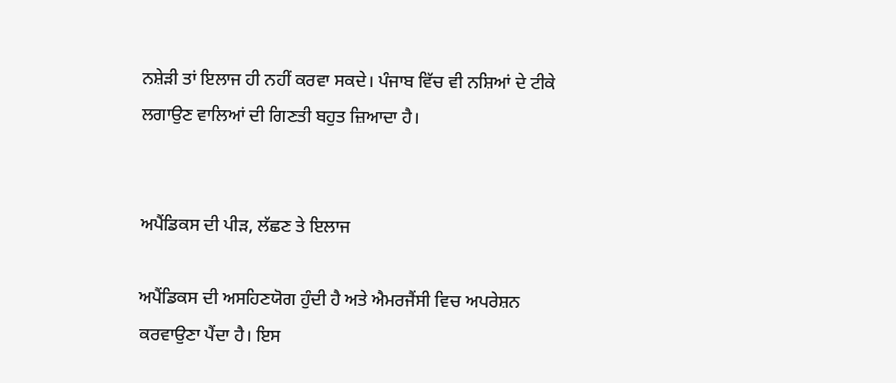ਨਸ਼ੇੜੀ ਤਾਂ ਇਲਾਜ ਹੀ ਨਹੀਂ ਕਰਵਾ ਸਕਦੇ। ਪੰਜਾਬ ਵਿੱਚ ਵੀ ਨਸ਼ਿਆਂ ਦੇ ਟੀਕੇ ਲਗਾਉਣ ਵਾਲਿਆਂ ਦੀ ਗਿਣਤੀ ਬਹੁਤ ਜ਼ਿਆਦਾ ਹੈ।


ਅਪੈਂਡਿਕਸ ਦੀ ਪੀੜ, ਲੱਛਣ ਤੇ ਇਲਾਜ

ਅਪੈਂਡਿਕਸ ਦੀ ਅਸਹਿਣਯੋਗ ਹੁੰਦੀ ਹੈ ਅਤੇ ਐਮਰਜੈਂਸੀ ਵਿਚ ਅਪਰੇਸ਼ਨ ਕਰਵਾਉਣਾ ਪੈਂਦਾ ਹੈ। ਇਸ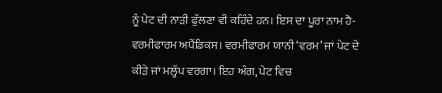ਨੂੰ ਪੇਟ ਦੀ ਨਾੜੀ ਫੁੱਲਣਾ ਵੀ ਕਹਿੰਦੇ ਹਨ। ਇਸ ਦਾ ਪੂਰਾ ਨਾਮ ਹੈ- ਵਰਮੀਫਾਰਮ ਅਪੈਂਡਿਕਸ। ਵਰਮੀਫਾਰਮ ਯਾਨੀ ‘ਵਰਮ’ ਜਾਂ ਪੇਟ ਦੇ ਕੀੜੇ ਜਾਂ ਮਲ੍ਹੱਪ ਵਰਗਾ। ਇਹ ਅੰਗ, ਪੇਟ ਵਿਚ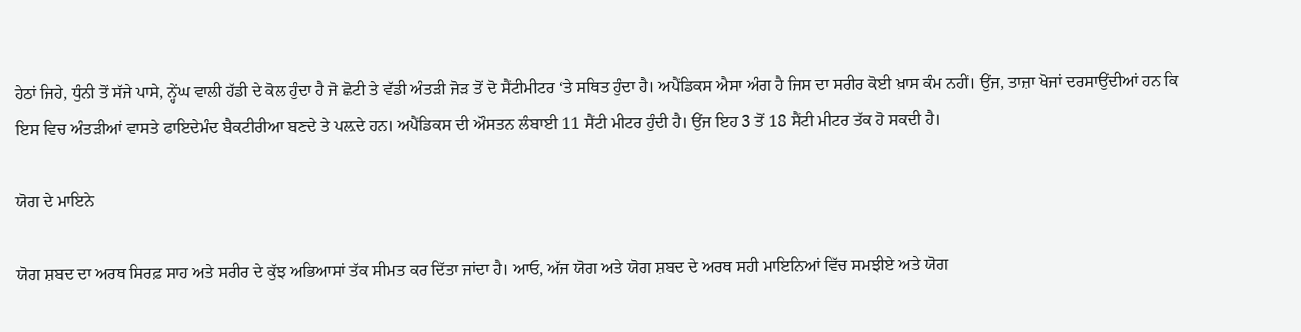ਹੇਠਾਂ ਜਿਹੇ, ਧੁੰਨੀ ਤੋਂ ਸੱਜੇ ਪਾਸੇ, ਨ੍ਹੇਂਘ ਵਾਲੀ ਹੱਡੀ ਦੇ ਕੋਲ ਹੁੰਦਾ ਹੈ ਜੋ ਛੋਟੀ ਤੇ ਵੱਡੀ ਅੰਤੜੀ ਜੋੜ ਤੋਂ ਦੋ ਸੈਂਟੀਮੀਟਰ ‘ਤੇ ਸਥਿਤ ਹੁੰਦਾ ਹੈ। ਅਪੈਂਡਿਕਸ ਐਸਾ ਅੰਗ ਹੈ ਜਿਸ ਦਾ ਸਰੀਰ ਕੋਈ ਖ਼ਾਸ ਕੰਮ ਨਹੀਂ। ਉਂਜ, ਤਾਜ਼ਾ ਖੋਜਾਂ ਦਰਸਾਉਂਦੀਆਂ ਹਨ ਕਿ ਇਸ ਵਿਚ ਅੰਤੜੀਆਂ ਵਾਸਤੇ ਫਾਇਦੇਮੰਦ ਬੈਕਟੀਰੀਆ ਬਣਦੇ ਤੇ ਪਲ਼ਦੇ ਹਨ। ਅਪੈਂਡਿਕਸ ਦੀ ਔਸਤਨ ਲੰਬਾਈ 11 ਸੈਂਟੀ ਮੀਟਰ ਹੁੰਦੀ ਹੈ। ਉਂਜ ਇਹ 3 ਤੋਂ 18 ਸੈਂਟੀ ਮੀਟਰ ਤੱਕ ਹੋ ਸਕਦੀ ਹੈ।

ਯੋਗ ਦੇ ਮਾਇਨੇ

ਯੋਗ ਸ਼ਬਦ ਦਾ ਅਰਥ ਸਿਰਫ਼ ਸਾਹ ਅਤੇ ਸਰੀਰ ਦੇ ਕੁੱਝ ਅਭਿਆਸਾਂ ਤੱਕ ਸੀਮਤ ਕਰ ਦਿੱਤਾ ਜਾਂਦਾ ਹੈ। ਆਓ, ਅੱਜ ਯੋਗ ਅਤੇ ਯੋਗ ਸ਼ਬਦ ਦੇ ਅਰਥ ਸਹੀ ਮਾਇਨਿਆਂ ਵਿੱਚ ਸਮਝੀਏ ਅਤੇ ਯੋਗ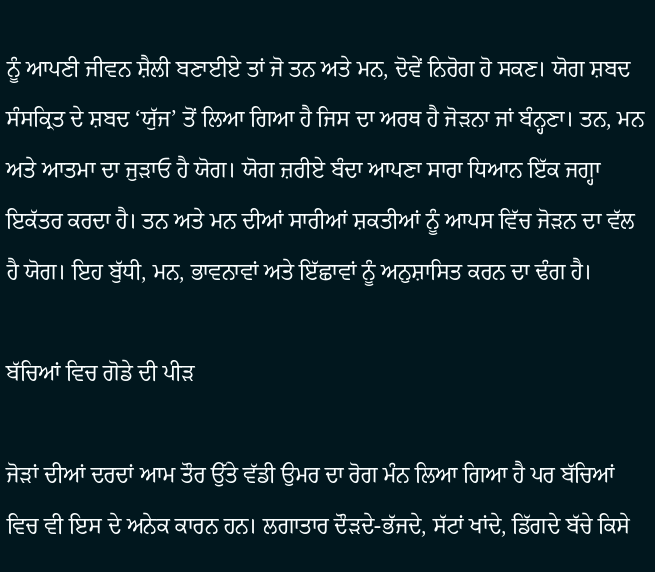ਨੂੰ ਆਪਣੀ ਜੀਵਨ ਸ਼ੈਲੀ ਬਣਾਈਏ ਤਾਂ ਜੋ ਤਨ ਅਤੇ ਮਨ, ਦੋਵੇਂ ਨਿਰੋਗ ਹੋ ਸਕਣ। ਯੋਗ ਸ਼ਬਦ ਸੰਸਕ੍ਰਿਤ ਦੇ ਸ਼ਬਦ ‘ਯੁੱਜ’ ਤੋਂ ਲਿਆ ਗਿਆ ਹੈ ਜਿਸ ਦਾ ਅਰਥ ਹੈ ਜੋੜਨਾ ਜਾਂ ਬੰਨ੍ਹਣਾ। ਤਨ, ਮਨ ਅਤੇ ਆਤਮਾ ਦਾ ਜੁੜਾਓ ਹੈ ਯੋਗ। ਯੋਗ ਜ਼ਰੀਏ ਬੰਦਾ ਆਪਣਾ ਸਾਰਾ ਧਿਆਨ ਇੱਕ ਜਗ੍ਹਾ ਇਕੱਤਰ ਕਰਦਾ ਹੈ। ਤਨ ਅਤੇ ਮਨ ਦੀਆਂ ਸਾਰੀਆਂ ਸ਼ਕਤੀਆਂ ਨੂੰ ਆਪਸ ਵਿੱਚ ਜੋੜਨ ਦਾ ਵੱਲ ਹੈ ਯੋਗ। ਇਹ ਬੁੱਧੀ, ਮਨ, ਭਾਵਨਾਵਾਂ ਅਤੇ ਇੱਛਾਵਾਂ ਨੂੰ ਅਨੁਸ਼ਾਸਿਤ ਕਰਨ ਦਾ ਢੰਗ ਹੈ।

ਬੱਚਿਆਂ ਵਿਚ ਗੋਡੇ ਦੀ ਪੀੜ

ਜੋੜਾਂ ਦੀਆਂ ਦਰਦਾਂ ਆਮ ਤੌਰ ਉੱਤੇ ਵੱਡੀ ਉਮਰ ਦਾ ਰੋਗ ਮੰਨ ਲਿਆ ਗਿਆ ਹੈ ਪਰ ਬੱਚਿਆਂ ਵਿਚ ਵੀ ਇਸ ਦੇ ਅਨੇਕ ਕਾਰਨ ਹਨ। ਲਗਾਤਾਰ ਦੌੜਦੇ-ਭੱਜਦੇ, ਸੱਟਾਂ ਖਾਂਦੇ, ਡਿੱਗਦੇ ਬੱਚੇ ਕਿਸੇ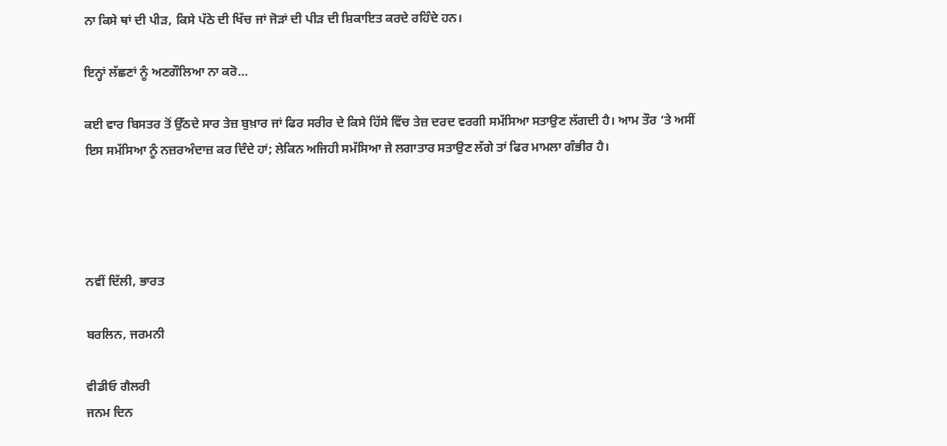ਨਾ ਕਿਸੇ ਥਾਂ ਦੀ ਪੀੜ, ਕਿਸੇ ਪੱਠੇ ਦੀ ਖਿੱਚ ਜਾਂ ਜੋੜਾਂ ਦੀ ਪੀੜ ਦੀ ਸ਼ਿਕਾਇਤ ਕਰਦੇ ਰਹਿੰਦੇ ਹਨ।

ਇਨ੍ਹਾਂ ਲੱਛਣਾਂ ਨੂੰ ਅਣਗੌਲਿਆ ਨਾ ਕਰੋ…

ਕਈ ਵਾਰ ਬਿਸਤਰ ਤੋਂ ਉੱਠਦੇ ਸਾਰ ਤੇਜ਼ ਬੁਖ਼ਾਰ ਜਾਂ ਫਿਰ ਸਰੀਰ ਦੇ ਕਿਸੇ ਹਿੱਸੇ ਵਿੱਚ ਤੇਜ਼ ਦਰਦ ਵਰਗੀ ਸਮੱਸਿਆ ਸਤਾਉਣ ਲੱਗਦੀ ਹੈ। ਆਮ ਤੌਰ ‘ਤੇ ਅਸੀਂ ਇਸ ਸਮੱਸਿਆ ਨੂੰ ਨਜ਼ਰਅੰਦਾਜ਼ ਕਰ ਦਿੰਦੇ ਹਾਂ; ਲੇਕਿਨ ਅਜਿਹੀ ਸਮੱਸਿਆ ਜੇ ਲਗਾਤਾਰ ਸਤਾਉਣ ਲੱਗੇ ਤਾਂ ਫਿਰ ਮਾਮਲਾ ਗੰਭੀਰ ਹੈ।




ਨਵੀਂ ਦਿੱਲੀ, ਭਾਰਤ

ਬਰਲਿਨ, ਜਰਮਨੀ

ਵੀਡੀਓ ਗੈਲਰੀ
ਜਨਮ ਦਿਨ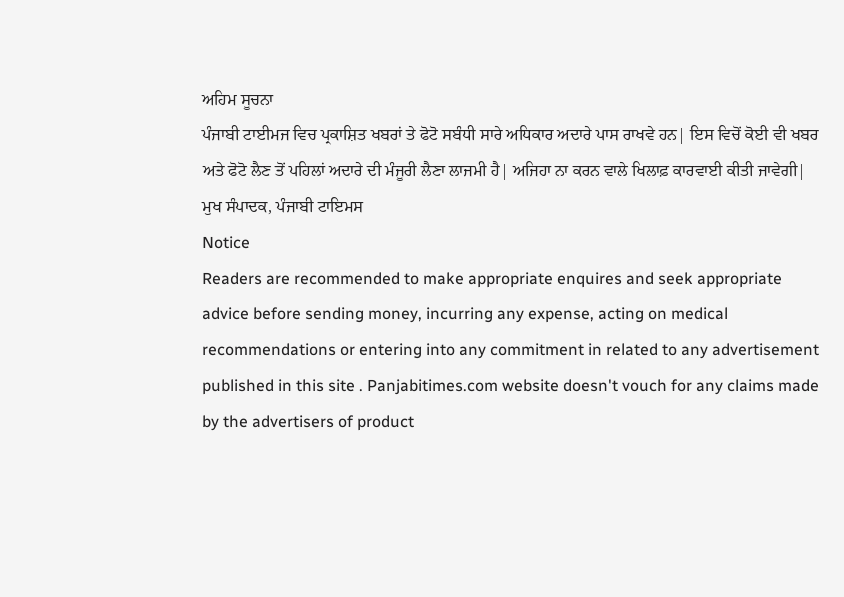ਅਹਿਮ ਸੂਚਨਾ
ਪੰਜਾਬੀ ਟਾਈਮਜ ਵਿਚ ਪ੍ਰਕਾਸ਼ਿਤ ਖਬਰਾਂ ਤੇ ਫੋਟੋ ਸਬੰਧੀ ਸਾਰੇ ਅਧਿਕਾਰ ਅਦਾਰੇ ਪਾਸ ਰਾਖਵੇ ਹਨ| ਇਸ ਵਿਚੋਂ ਕੋਈ ਵੀ ਖਬਰ ਅਤੇ ਫੋਟੋ ਲੈਣ ਤੋਂ ਪਹਿਲਾਂ ਅਦਾਰੇ ਦੀ ਮੰਜੂਰੀ ਲੈਣਾ ਲਾਜਮੀ ਹੈ| ਅਜਿਹਾ ਨਾ ਕਰਨ ਵਾਲੇ ਖਿਲਾਫ਼ ਕਾਰਵਾਈ ਕੀਤੀ ਜਾਵੇਗੀ|
ਮੁਖ ਸੰਪਾਦਕ, ਪੰਜਾਬੀ ਟਾਇਮਸ
Notice
Readers are recommended to make appropriate enquires and seek appropriate advice before sending money, incurring any expense, acting on medical recommendations or entering into any commitment in related to any advertisement published in this site . Panjabitimes.com website doesn't vouch for any claims made by the advertisers of product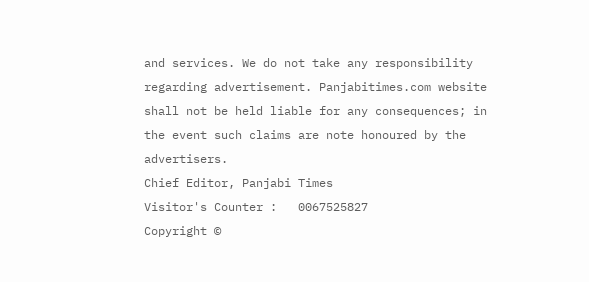and services. We do not take any responsibility regarding advertisement. Panjabitimes.com website shall not be held liable for any consequences; in the event such claims are note honoured by the advertisers.
Chief Editor, Panjabi Times
Visitor's Counter :   0067525827
Copyright ©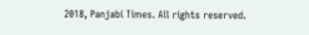2018, Panjabi Times. All rights reserved.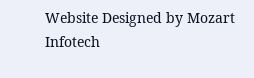Website Designed by Mozart Infotech